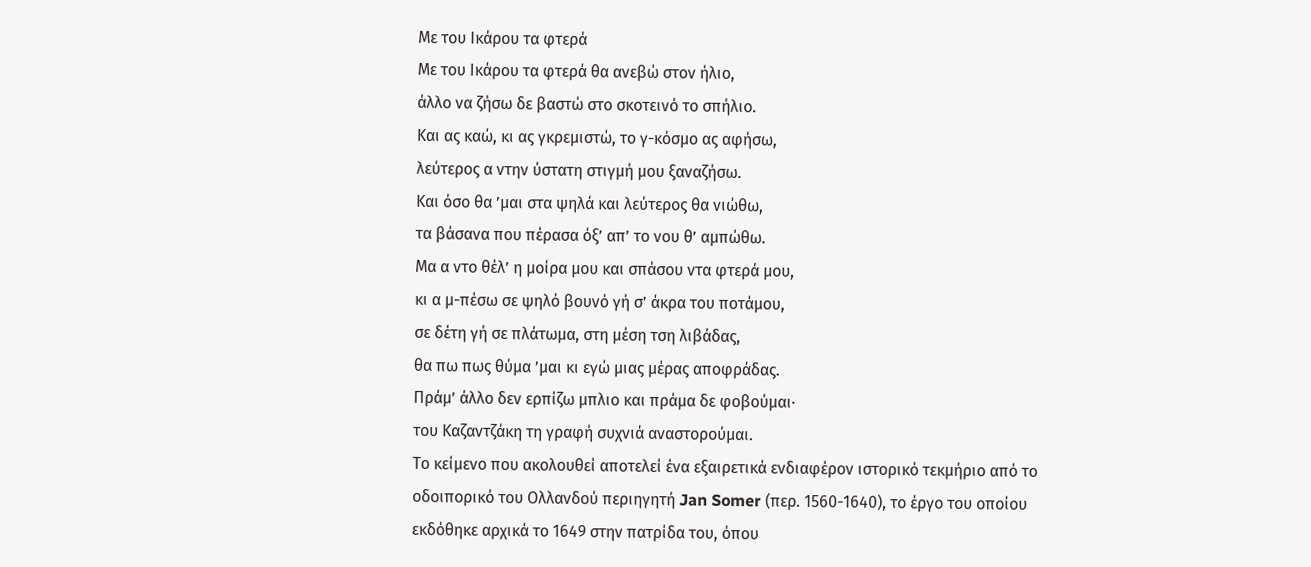Με του Ικάρου τα φτερά
Με του Ικάρου τα φτερά θα ανεβώ στον ήλιο,
άλλο να ζήσω δε βαστώ στο σκοτεινό το σπήλιο.
Και ας καώ, κι ας γκρεμιστώ, το γ-κόσμο ας αφήσω,
λεύτερος α ντην ύστατη στιγμή μου ξαναζήσω.
Και όσο θα ’μαι στα ψηλά και λεύτερος θα νιώθω,
τα βάσανα που πέρασα όξ’ απ’ το νου θ’ αμπώθω.
Μα α ντο θέλ’ η μοίρα μου και σπάσου ντα φτερά μου,
κι α μ-πέσω σε ψηλό βουνό γή σ’ άκρα του ποτάμου,
σε δέτη γή σε πλάτωμα, στη μέση τση λιβάδας,
θα πω πως θύμα ’μαι κι εγώ μιας μέρας αποφράδας.
Πράμ’ άλλο δεν ερπίζω μπλιο και πράμα δε φοβούμαι·
του Καζαντζάκη τη γραφή συχνιά αναστορούμαι.
Το κείμενο που ακολουθεί αποτελεί ένα εξαιρετικά ενδιαφέρον ιστορικό τεκμήριο από το οδοιπορικό του Ολλανδού περιηγητή Jan Somer (περ. 1560-1640), το έργο του οποίου εκδόθηκε αρχικά το 1649 στην πατρίδα του, όπου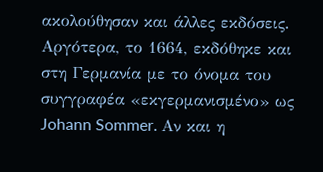ακολούθησαν και άλλες εκδόσεις. Αργότερα, το 1664, εκδόθηκε και στη Γερμανία με το όνομα του συγγραφέα «εκγερμανισμένο» ως Johann Sommer. Αν και η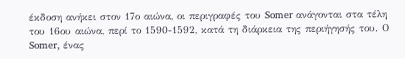έκδοση ανήκει στον 17ο αιώνα, οι περιγραφές του Somer ανάγονται στα τέλη του 16ου αιώνα, περί το 1590-1592, κατά τη διάρκεια της περιήγησής του. Ο Somer, ένας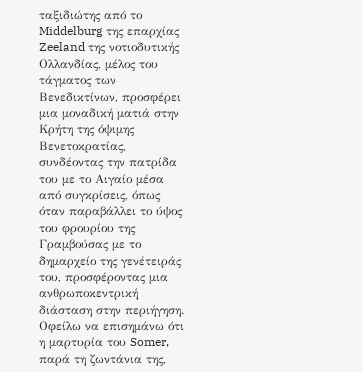ταξιδιώτης από το Middelburg της επαρχίας Zeeland της νοτιοδυτικής Ολλανδίας, μέλος του τάγματος των Βενεδικτίνων, προσφέρει μια μοναδική ματιά στην Κρήτη της όψιμης Βενετοκρατίας, συνδέοντας την πατρίδα του με το Αιγαίο μέσα από συγκρίσεις, όπως όταν παραβάλλει το ύψος του φρουρίου της Γραμβούσας με το δημαρχείο της γενέτειράς του, προσφέροντας μια ανθρωποκεντρική διάσταση στην περιήγηση.
Οφείλω να επισημάνω ότι η μαρτυρία του Somer, παρά τη ζωντάνια της,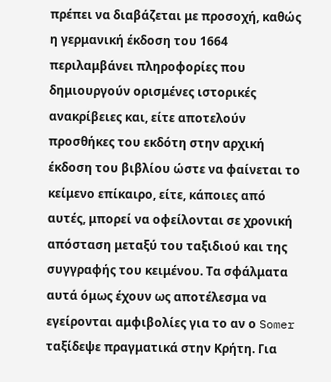πρέπει να διαβάζεται με προσοχή, καθώς η γερμανική έκδοση του 1664 περιλαμβάνει πληροφορίες που δημιουργούν ορισμένες ιστορικές ανακρίβειες και, είτε αποτελούν προσθήκες του εκδότη στην αρχική έκδοση του βιβλίου ώστε να φαίνεται το κείμενο επίκαιρο, είτε, κάποιες από αυτές, μπορεί να οφείλονται σε χρονική απόσταση μεταξύ του ταξιδιού και της συγγραφής του κειμένου. Τα σφάλματα αυτά όμως έχουν ως αποτέλεσμα να εγείρονται αμφιβολίες για το αν ο Somer ταξίδεψε πραγματικά στην Κρήτη. Για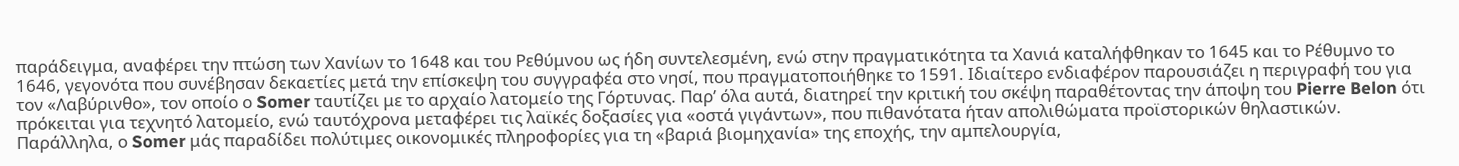παράδειγμα, αναφέρει την πτώση των Χανίων το 1648 και του Ρεθύμνου ως ήδη συντελεσμένη, ενώ στην πραγματικότητα τα Χανιά καταλήφθηκαν το 1645 και το Ρέθυμνο το 1646, γεγονότα που συνέβησαν δεκαετίες μετά την επίσκεψη του συγγραφέα στο νησί, που πραγματοποιήθηκε το 1591. Ιδιαίτερο ενδιαφέρον παρουσιάζει η περιγραφή του για τον «Λαβύρινθο», τον οποίο ο Somer ταυτίζει με το αρχαίο λατομείο της Γόρτυνας. Παρ’ όλα αυτά, διατηρεί την κριτική του σκέψη παραθέτοντας την άποψη του Pierre Belon ότι πρόκειται για τεχνητό λατομείο, ενώ ταυτόχρονα μεταφέρει τις λαϊκές δοξασίες για «οστά γιγάντων», που πιθανότατα ήταν απολιθώματα προϊστορικών θηλαστικών.
Παράλληλα, ο Somer μάς παραδίδει πολύτιμες οικονομικές πληροφορίες για τη «βαριά βιομηχανία» της εποχής, την αμπελουργία,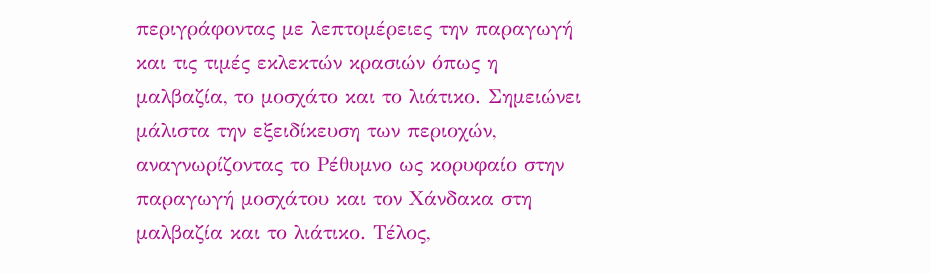περιγράφοντας με λεπτομέρειες την παραγωγή και τις τιμές εκλεκτών κρασιών όπως η μαλβαζία, το μοσχάτο και το λιάτικο. Σημειώνει μάλιστα την εξειδίκευση των περιοχών, αναγνωρίζοντας το Ρέθυμνο ως κορυφαίο στην παραγωγή μοσχάτου και τον Χάνδακα στη μαλβαζία και το λιάτικο. Τέλος,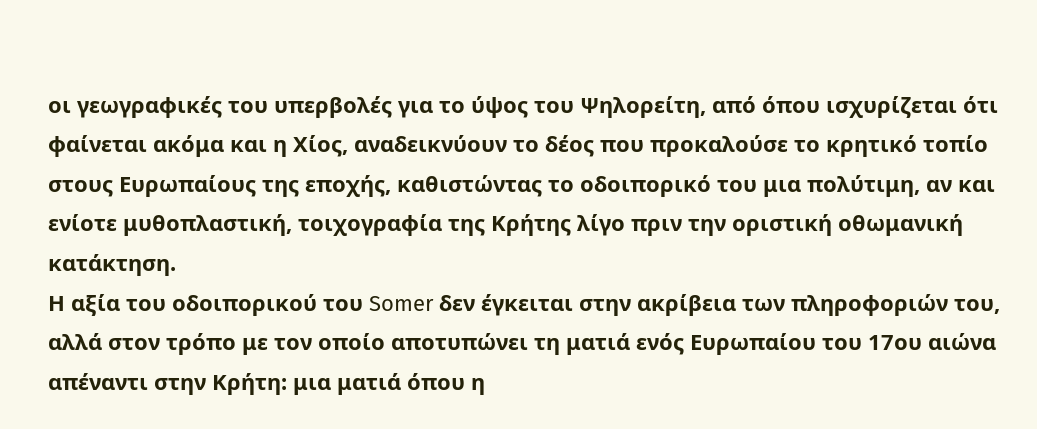οι γεωγραφικές του υπερβολές για το ύψος του Ψηλορείτη, από όπου ισχυρίζεται ότι φαίνεται ακόμα και η Χίος, αναδεικνύουν το δέος που προκαλούσε το κρητικό τοπίο στους Ευρωπαίους της εποχής, καθιστώντας το οδοιπορικό του μια πολύτιμη, αν και ενίοτε μυθοπλαστική, τοιχογραφία της Κρήτης λίγο πριν την οριστική οθωμανική κατάκτηση.
Η αξία του οδοιπορικού του Somer δεν έγκειται στην ακρίβεια των πληροφοριών του, αλλά στον τρόπο με τον οποίο αποτυπώνει τη ματιά ενός Ευρωπαίου του 17ου αιώνα απέναντι στην Κρήτη: μια ματιά όπου η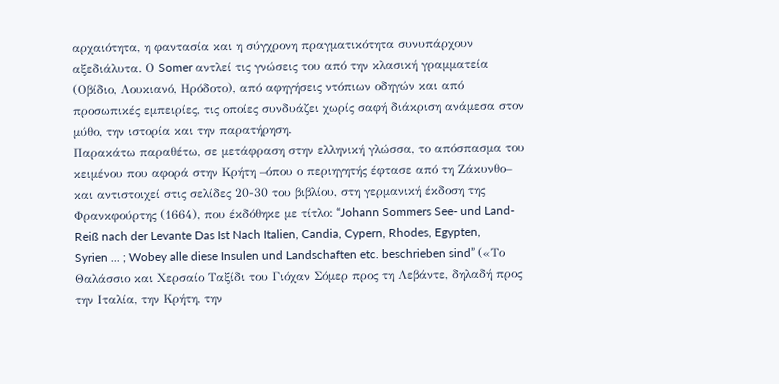αρχαιότητα, η φαντασία και η σύγχρονη πραγματικότητα συνυπάρχουν αξεδιάλυτα. Ο Somer αντλεί τις γνώσεις του από την κλασική γραμματεία (Οβίδιο, Λουκιανό, Ηρόδοτο), από αφηγήσεις ντόπιων οδηγών και από προσωπικές εμπειρίες, τις οποίες συνδυάζει χωρίς σαφή διάκριση ανάμεσα στον μύθο, την ιστορία και την παρατήρηση.
Παρακάτω παραθέτω, σε μετάφραση στην ελληνική γλώσσα, το απόσπασμα του κειμένου που αφορά στην Κρήτη –όπου ο περιηγητής έφτασε από τη Ζάκυνθο– και αντιστοιχεί στις σελίδες 20-30 του βιβλίου, στη γερμανική έκδοση της Φρανκφούρτης (1664), που έκδόθηκε με τίτλο: “Johann Sommers See- und Land-Reiß nach der Levante Das Ist Nach Italien, Candia, Cypern, Rhodes, Egypten, Syrien ... ; Wobey alle diese Insulen und Landschaften etc. beschrieben sind” («Το Θαλάσσιο και Χερσαίο Ταξίδι του Γιόχαν Σόμερ προς τη Λεβάντε, δηλαδή προς την Ιταλία, την Κρήτη, την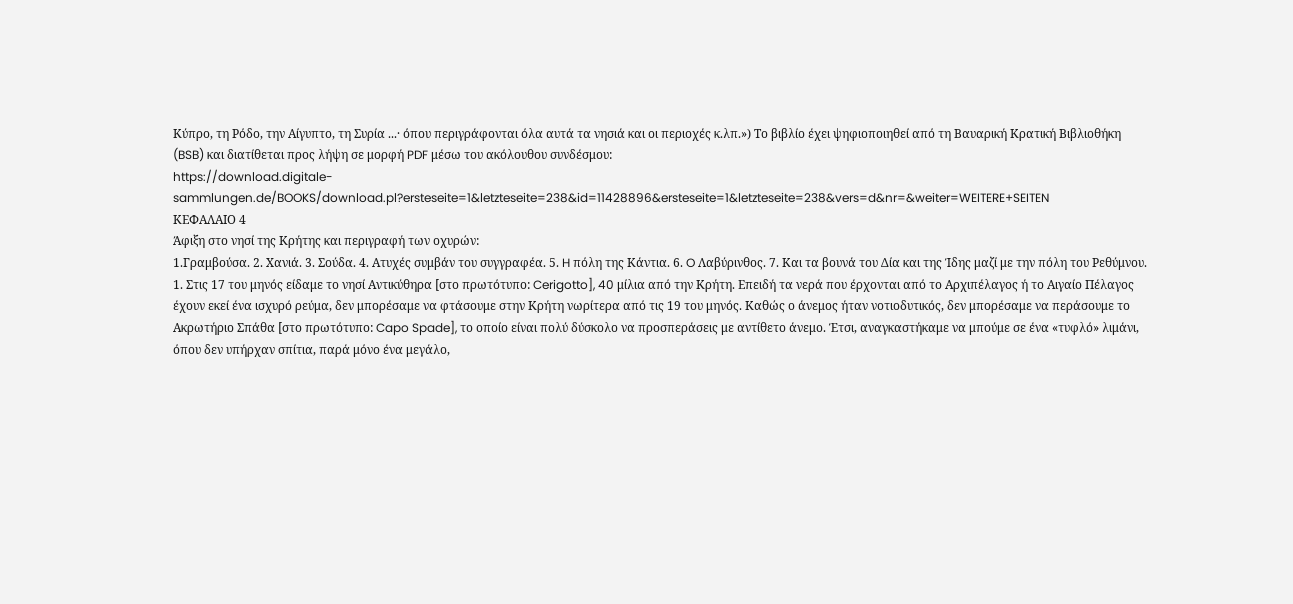Κύπρο, τη Ρόδο, την Αίγυπτο, τη Συρία ...· όπου περιγράφονται όλα αυτά τα νησιά και οι περιοχές κ.λπ.») Το βιβλίο έχει ψηφιοποιηθεί από τη Βαυαρική Κρατική Βιβλιοθήκη (BSB) και διατίθεται προς λήψη σε μορφή PDF μέσω του ακόλουθου συνδέσμου:
https://download.digitale-sammlungen.de/BOOKS/download.pl?ersteseite=1&letzteseite=238&id=11428896&ersteseite=1&letzteseite=238&vers=d&nr=&weiter=WEITERE+SEITEN
ΚΕΦΑΛΑΙΟ 4
Άφιξη στο νησί της Κρήτης και περιγραφή των οχυρών:
1.Γραμβούσα. 2. Χανιά. 3. Σούδα. 4. Ατυχές συμβάν του συγγραφέα. 5. H πόλη της Κάντια. 6. O Λαβύρινθος. 7. Και τα βουνά του Δία και της Ίδης μαζί με την πόλη του Ρεθύμνου.
1. Στις 17 του μηνός είδαμε το νησί Αντικύθηρα [στο πρωτότυπο: Cerigotto], 40 μίλια από την Κρήτη. Επειδή τα νερά που έρχονται από το Αρχιπέλαγος ή το Αιγαίο Πέλαγος έχουν εκεί ένα ισχυρό ρεύμα, δεν μπορέσαμε να φτάσουμε στην Κρήτη νωρίτερα από τις 19 του μηνός. Καθώς ο άνεμος ήταν νοτιοδυτικός, δεν μπορέσαμε να περάσουμε το Ακρωτήριο Σπάθα [στο πρωτότυπο: Capo Spade], το οποίο είναι πολύ δύσκολο να προσπεράσεις με αντίθετο άνεμο. Έτσι, αναγκαστήκαμε να μπούμε σε ένα «τυφλό» λιμάνι, όπου δεν υπήρχαν σπίτια, παρά μόνο ένα μεγάλο,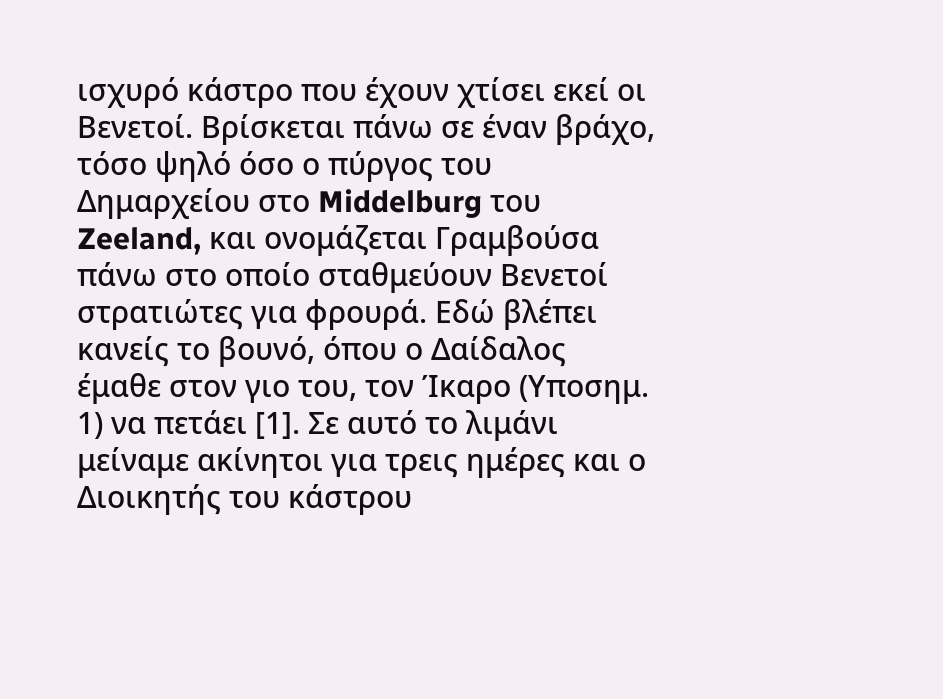ισχυρό κάστρο που έχουν χτίσει εκεί οι Βενετοί. Βρίσκεται πάνω σε έναν βράχο, τόσο ψηλό όσο ο πύργος του Δημαρχείου στο Middelburg του Zeeland, και ονομάζεται Γραμβούσα πάνω στο οποίο σταθμεύουν Βενετοί στρατιώτες για φρουρά. Εδώ βλέπει κανείς το βουνό, όπου ο Δαίδαλος έμαθε στον γιο του, τον Ίκαρο (Υποσημ. 1) να πετάει [1]. Σε αυτό το λιμάνι μείναμε ακίνητοι για τρεις ημέρες και ο Διοικητής του κάστρου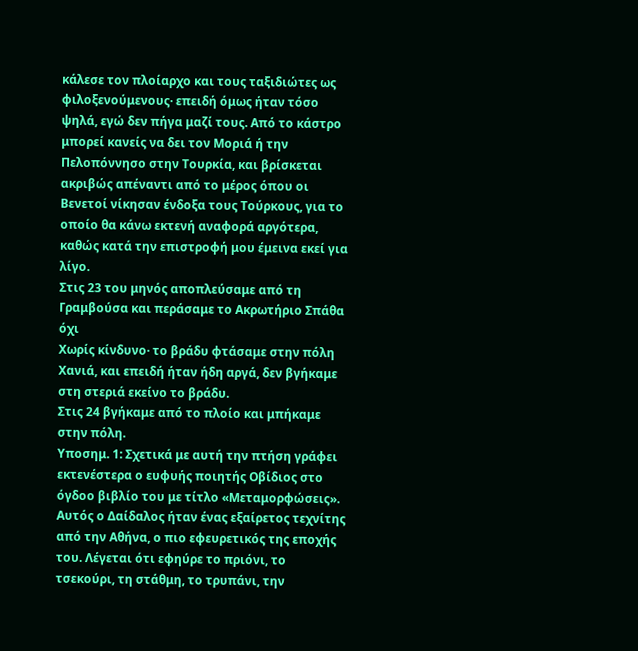κάλεσε τον πλοίαρχο και τους ταξιδιώτες ως φιλοξενούμενους· επειδή όμως ήταν τόσο ψηλά, εγώ δεν πήγα μαζί τους. Από το κάστρο μπορεί κανείς να δει τον Μοριά ή την Πελοπόννησο στην Τουρκία, και βρίσκεται ακριβώς απέναντι από το μέρος όπου οι Βενετοί νίκησαν ένδοξα τους Τούρκους, για το οποίο θα κάνω εκτενή αναφορά αργότερα, καθώς κατά την επιστροφή μου έμεινα εκεί για λίγο.
Στις 23 του μηνός αποπλεύσαμε από τη Γραμβούσα και περάσαμε το Ακρωτήριο Σπάθα όχι
Χωρίς κίνδυνο· το βράδυ φτάσαμε στην πόλη Χανιά, και επειδή ήταν ήδη αργά, δεν βγήκαμε στη στεριά εκείνο το βράδυ.
Στις 24 βγήκαμε από το πλοίο και μπήκαμε στην πόλη.
Υποσημ. 1: Σχετικά με αυτή την πτήση γράφει εκτενέστερα ο ευφυής ποιητής Οβίδιος στο όγδοο βιβλίο του με τίτλο «Μεταμορφώσεις». Αυτός ο Δαίδαλος ήταν ένας εξαίρετος τεχνίτης από την Αθήνα, ο πιο εφευρετικός της εποχής του. Λέγεται ότι εφηύρε το πριόνι, το τσεκούρι, τη στάθμη, το τρυπάνι, την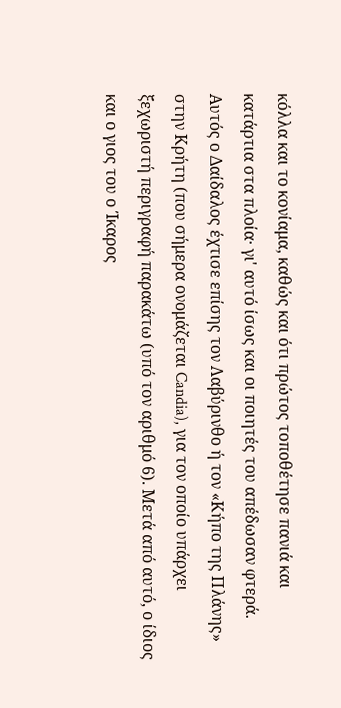κόλλα και το κονίαμα, καθώς και ότι πρώτος τοποθέτησε πανιά και κατάρτια στα πλοία· γι' αυτό ίσως και οι ποιητές του απέδωσαν φτερά.
Αυτός ο Δαίδαλος έχτισε επίσης τον Λαβύρινθο ή τον «Κήπο της Πλάνης» στην Κρήτη (που σήμερα ονομάζεται Candia), για τον οποίο υπάρχει ξεχωριστή περιγραφή παρακάτω (υπό τον αριθμό 6). Μετά από αυτό, ο ίδιος και ο γιος του ο Ίκαρος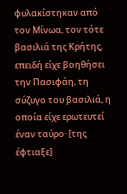φυλακίστηκαν από τον Μίνωα, τον τότε βασιλιά της Κρήτης, επειδή είχε βοηθήσει την Πασιφάη, τη σύζυγο του βασιλιά, η οποία είχε ερωτευτεί έναν ταύρο· [της έφτιαξε]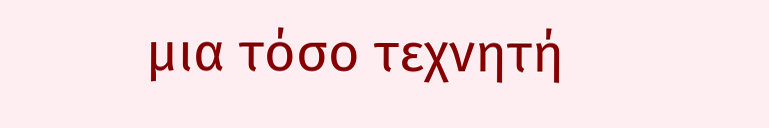μια τόσο τεχνητή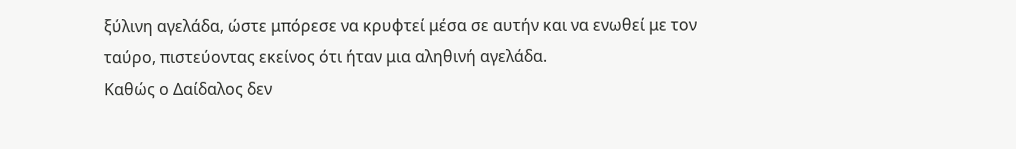ξύλινη αγελάδα, ώστε μπόρεσε να κρυφτεί μέσα σε αυτήν και να ενωθεί με τον ταύρο, πιστεύοντας εκείνος ότι ήταν μια αληθινή αγελάδα.
Καθώς ο Δαίδαλος δεν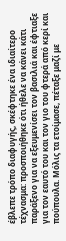έβλεπε τρόπο διαφυγής, σκέφτηκε ένα ιδιαίτερο τέχνασμα: προσποιήθηκε ότι ήθελε να κάνει κάτι παράξενο για να εξευμενίσει τον βασιλιά και έφτιαξε για τον εαυτό του και τον γιο του φτερά από κερί και πούπουλα. Μόλις τα ετοίμασε, πέταξε μαζί με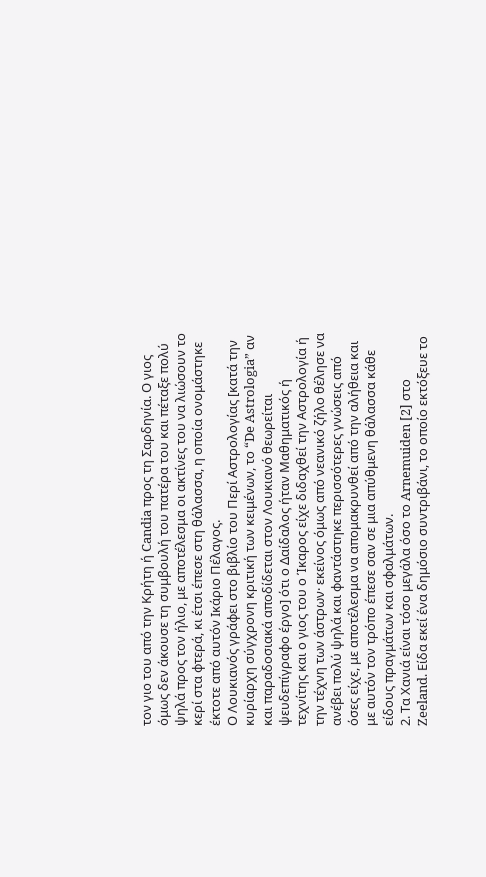τον γιο του από την Κρήτη ή Candia προς τη Σαρδηνία. Ο γιος όμως δεν άκουσε τη συμβουλή του πατέρα του και πέταξε πολύ ψηλά προς τον ήλιο, με αποτέλεσμα οι ακτίνες του να λιώσουν το κερί στα φτερά, κι έτσι έπεσε στη θάλασσα, η οποία ονομάστηκε έκτοτε από αυτόν Ικάριο Πέλαγος.
Ο Λουκιανός γράφει στο βιβλίο του Περί Αστρολογίας [κατά την κυρίαρχη σύγχρονη κριτική των κειμένων, το “De Astrologia” αν και παραδοσιακά αποδίδεται στον Λουκιανό θεωρείται ψευδεπίγραφο έργο] ότι ο Δαίδαλος ήταν Μαθηματικός ή τεχνίτης και ο γιος του ο Ίκαρος είχε διδαχθεί την Αστρολογία ή την τέχνη των άστρων· εκείνος όμως από νεανικό ζήλο θέλησε να ανέβει πολύ ψηλά και φαντάστηκε περισσότερες γνώσεις από όσες είχε, με αποτέλεσμα να απομακρυνθεί από την αλήθεια και με αυτόν τον τρόπο έπεσε σαν σε μια απύθμενη θάλασσα κάθε είδους πραγμάτων και σφαλμάτων.
2. Τα Χανιά είναι τόσο μεγάλα όσο το Arnemuiden [2] στο Zeeland. Είδα εκεί ένα δημόσιο συντριβάνι, το οποίο εκτόξευε το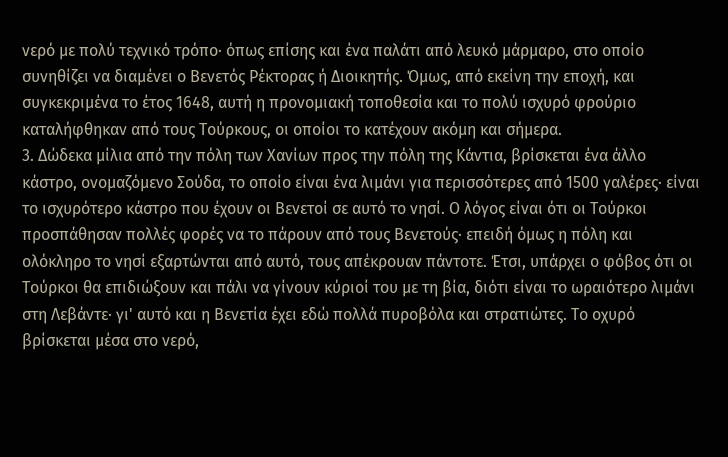νερό με πολύ τεχνικό τρόπο· όπως επίσης και ένα παλάτι από λευκό μάρμαρο, στο οποίο συνηθίζει να διαμένει ο Βενετός Ρέκτορας ή Διοικητής. Όμως, από εκείνη την εποχή, και συγκεκριμένα το έτος 1648, αυτή η προνομιακή τοποθεσία και το πολύ ισχυρό φρούριο καταλήφθηκαν από τους Τούρκους, οι οποίοι το κατέχουν ακόμη και σήμερα.
3. Δώδεκα μίλια από την πόλη των Χανίων προς την πόλη της Κάντια, βρίσκεται ένα άλλο κάστρο, ονομαζόμενο Σούδα, το οποίο είναι ένα λιμάνι για περισσότερες από 1500 γαλέρες· είναι το ισχυρότερο κάστρο που έχουν οι Βενετοί σε αυτό το νησί. Ο λόγος είναι ότι οι Τούρκοι προσπάθησαν πολλές φορές να το πάρουν από τους Βενετούς· επειδή όμως η πόλη και ολόκληρο το νησί εξαρτώνται από αυτό, τους απέκρουαν πάντοτε. Έτσι, υπάρχει ο φόβος ότι οι Τούρκοι θα επιδιώξουν και πάλι να γίνουν κύριοί του με τη βία, διότι είναι το ωραιότερο λιμάνι στη Λεβάντε· γι' αυτό και η Βενετία έχει εδώ πολλά πυροβόλα και στρατιώτες. Το οχυρό βρίσκεται μέσα στο νερό,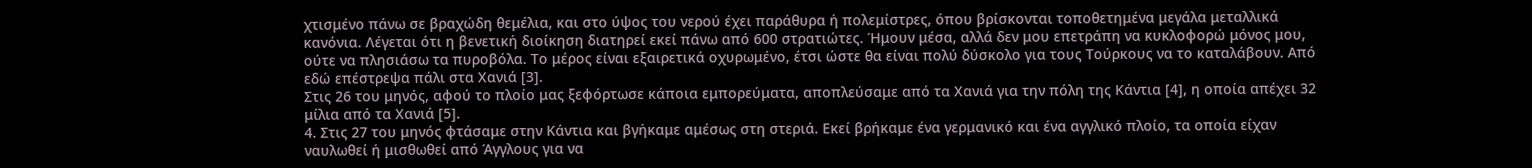χτισμένο πάνω σε βραχώδη θεμέλια, και στο ύψος του νερού έχει παράθυρα ή πολεμίστρες, όπου βρίσκονται τοποθετημένα μεγάλα μεταλλικά κανόνια. Λέγεται ότι η βενετική διοίκηση διατηρεί εκεί πάνω από 600 στρατιώτες. Ήμουν μέσα, αλλά δεν μου επετράπη να κυκλοφορώ μόνος μου, ούτε να πλησιάσω τα πυροβόλα. Το μέρος είναι εξαιρετικά οχυρωμένο, έτσι ώστε θα είναι πολύ δύσκολο για τους Τούρκους να το καταλάβουν. Από εδώ επέστρεψα πάλι στα Χανιά [3].
Στις 26 του μηνός, αφού το πλοίο μας ξεφόρτωσε κάποια εμπορεύματα, αποπλεύσαμε από τα Χανιά για την πόλη της Κάντια [4], η οποία απέχει 32 μίλια από τα Χανιά [5].
4. Στις 27 του μηνός φτάσαμε στην Κάντια και βγήκαμε αμέσως στη στεριά. Εκεί βρήκαμε ένα γερμανικό και ένα αγγλικό πλοίο, τα οποία είχαν ναυλωθεί ή μισθωθεί από Άγγλους για να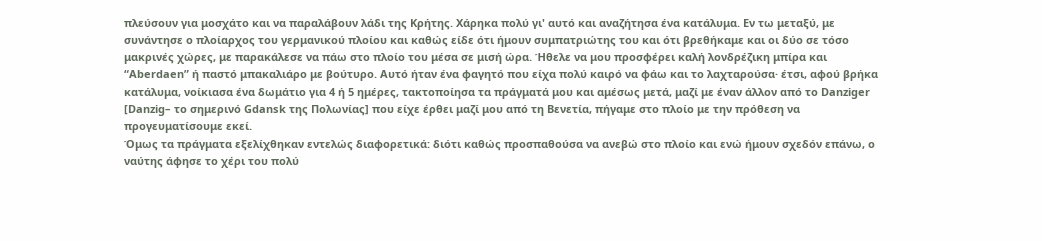πλεύσουν για μοσχάτο και να παραλάβουν λάδι της Κρήτης. Χάρηκα πολύ γι' αυτό και αναζήτησα ένα κατάλυμα. Εν τω μεταξύ, με συνάντησε ο πλοίαρχος του γερμανικού πλοίου και καθώς είδε ότι ήμουν συμπατριώτης του και ότι βρεθήκαμε και οι δύο σε τόσο μακρινές χώρες, με παρακάλεσε να πάω στο πλοίο του μέσα σε μισή ώρα. Ήθελε να μου προσφέρει καλή λονδρέζικη μπίρα και “Aberdaen” ή παστό μπακαλιάρο με βούτυρο. Αυτό ήταν ένα φαγητό που είχα πολύ καιρό να φάω και το λαχταρούσα· έτσι, αφού βρήκα κατάλυμα, νοίκιασα ένα δωμάτιο για 4 ή 5 ημέρες, τακτοποίησα τα πράγματά μου και αμέσως μετά, μαζί με έναν άλλον από το Danziger [Danzig– το σημερινό Gdansk της Πολωνίας] που είχε έρθει μαζί μου από τη Βενετία, πήγαμε στο πλοίο με την πρόθεση να προγευματίσουμε εκεί.
Όμως τα πράγματα εξελίχθηκαν εντελώς διαφορετικά: διότι καθώς προσπαθούσα να ανεβώ στο πλοίο και ενώ ήμουν σχεδόν επάνω, ο ναύτης άφησε το χέρι του πολύ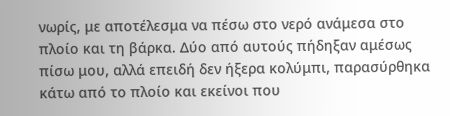νωρίς, με αποτέλεσμα να πέσω στο νερό ανάμεσα στο πλοίο και τη βάρκα. Δύο από αυτούς πήδηξαν αμέσως πίσω μου, αλλά επειδή δεν ήξερα κολύμπι, παρασύρθηκα κάτω από το πλοίο και εκείνοι που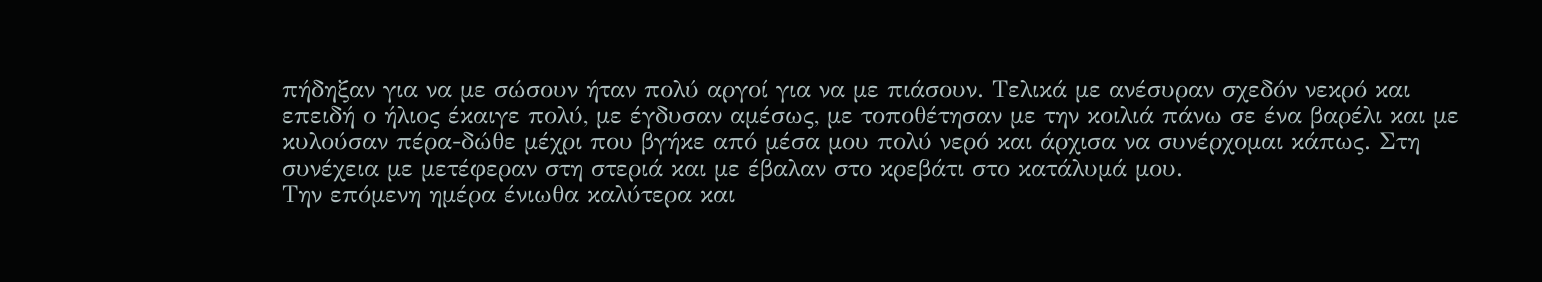πήδηξαν για να με σώσουν ήταν πολύ αργοί για να με πιάσουν. Τελικά με ανέσυραν σχεδόν νεκρό και επειδή ο ήλιος έκαιγε πολύ, με έγδυσαν αμέσως, με τοποθέτησαν με την κοιλιά πάνω σε ένα βαρέλι και με κυλούσαν πέρα-δώθε μέχρι που βγήκε από μέσα μου πολύ νερό και άρχισα να συνέρχομαι κάπως. Στη συνέχεια με μετέφεραν στη στεριά και με έβαλαν στο κρεβάτι στο κατάλυμά μου.
Την επόμενη ημέρα ένιωθα καλύτερα και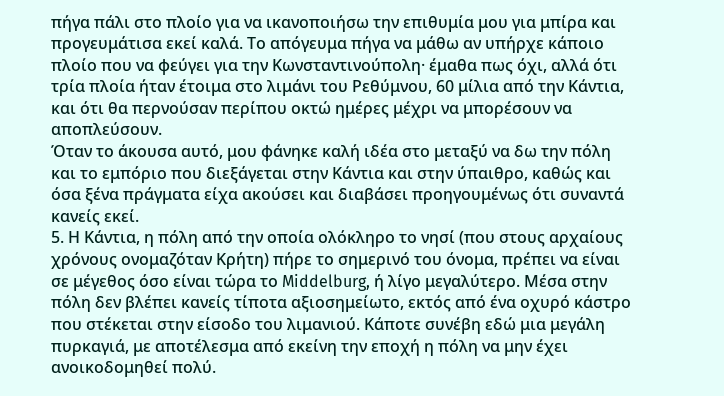πήγα πάλι στο πλοίο για να ικανοποιήσω την επιθυμία μου για μπίρα και προγευμάτισα εκεί καλά. Το απόγευμα πήγα να μάθω αν υπήρχε κάποιο πλοίο που να φεύγει για την Κωνσταντινούπολη· έμαθα πως όχι, αλλά ότι τρία πλοία ήταν έτοιμα στο λιμάνι του Ρεθύμνου, 60 μίλια από την Κάντια, και ότι θα περνούσαν περίπου οκτώ ημέρες μέχρι να μπορέσουν να αποπλεύσουν.
Όταν το άκουσα αυτό, μου φάνηκε καλή ιδέα στο μεταξύ να δω την πόλη και το εμπόριο που διεξάγεται στην Κάντια και στην ύπαιθρο, καθώς και όσα ξένα πράγματα είχα ακούσει και διαβάσει προηγουμένως ότι συναντά κανείς εκεί.
5. Η Κάντια, η πόλη από την οποία ολόκληρο το νησί (που στους αρχαίους χρόνους ονομαζόταν Κρήτη) πήρε το σημερινό του όνομα, πρέπει να είναι σε μέγεθος όσο είναι τώρα το Middelburg, ή λίγο μεγαλύτερο. Μέσα στην πόλη δεν βλέπει κανείς τίποτα αξιοσημείωτο, εκτός από ένα οχυρό κάστρο που στέκεται στην είσοδο του λιμανιού. Κάποτε συνέβη εδώ μια μεγάλη πυρκαγιά, με αποτέλεσμα από εκείνη την εποχή η πόλη να μην έχει ανοικοδομηθεί πολύ.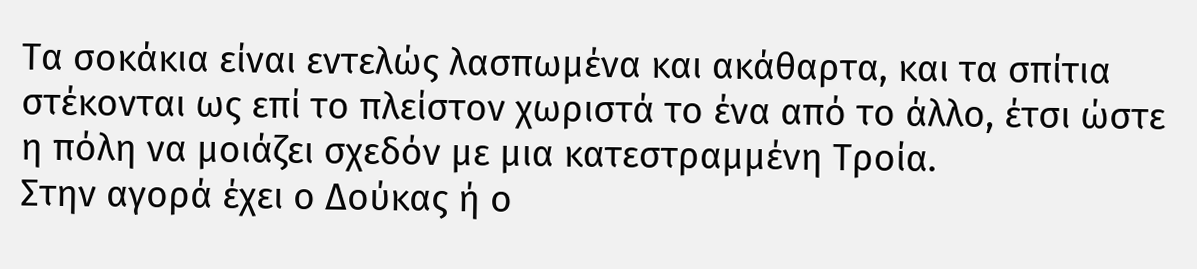Τα σοκάκια είναι εντελώς λασπωμένα και ακάθαρτα, και τα σπίτια στέκονται ως επί το πλείστον χωριστά το ένα από το άλλο, έτσι ώστε η πόλη να μοιάζει σχεδόν με μια κατεστραμμένη Τροία.
Στην αγορά έχει ο Δούκας ή ο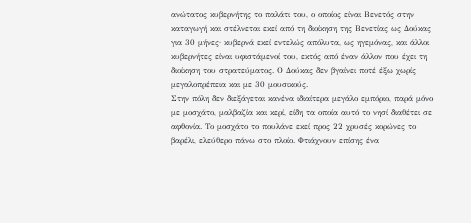ανώτατος κυβερνήτης το παλάτι του, ο οποίος είναι Βενετός στην καταγωγή και στέλνεται εκεί από τη διοίκηση της Βενετίας ως Δούκας για 30 μήνες· κυβερνά εκεί εντελώς απόλυτα, ως ηγεμόνας, και άλλοι κυβερνήτες είναι υφιστάμενοί του, εκτός από έναν άλλον που έχει τη διοίκηση του στρατεύματος. Ο Δούκας δεν βγαίνει ποτέ έξω χωρίς μεγαλοπρέπεια και με 30 μουσικούς.
Στην πόλη δεν διεξάγεται κανένα ιδιαίτερα μεγάλο εμπόριο, παρά μόνο με μοσχάτο, μαλβαζία και κερί, είδη τα οποία αυτό το νησί διαθέτει σε αφθονία. Το μοσχάτο το πουλάνε εκεί προς 22 χρυσές κορώνες το βαρέλι, ελεύθερο πάνω στο πλοίο. Φτιάχνουν επίσης ένα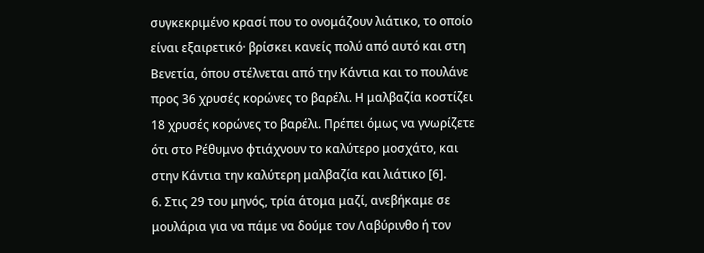συγκεκριμένο κρασί που το ονομάζουν λιάτικο, το οποίο είναι εξαιρετικό· βρίσκει κανείς πολύ από αυτό και στη Βενετία, όπου στέλνεται από την Κάντια και το πουλάνε προς 36 χρυσές κορώνες το βαρέλι. Η μαλβαζία κοστίζει 18 χρυσές κορώνες το βαρέλι. Πρέπει όμως να γνωρίζετε ότι στο Ρέθυμνο φτιάχνουν το καλύτερο μοσχάτο, και στην Κάντια την καλύτερη μαλβαζία και λιάτικο [6].
6. Στις 29 του μηνός, τρία άτομα μαζί, ανεβήκαμε σε μουλάρια για να πάμε να δούμε τον Λαβύρινθο ή τον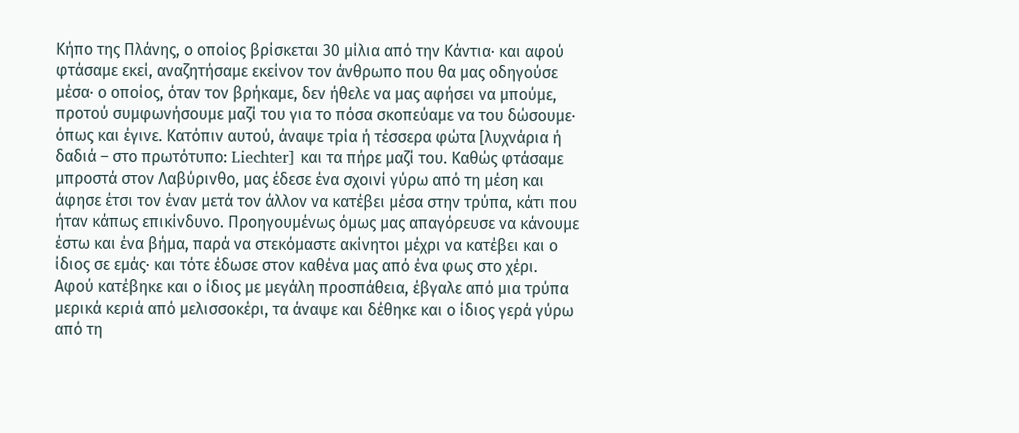Κήπο της Πλάνης, ο οποίος βρίσκεται 30 μίλια από την Κάντια· και αφού φτάσαμε εκεί, αναζητήσαμε εκείνον τον άνθρωπο που θα μας οδηγούσε μέσα· ο οποίος, όταν τον βρήκαμε, δεν ήθελε να μας αφήσει να μπούμε, προτού συμφωνήσουμε μαζί του για το πόσα σκοπεύαμε να του δώσουμε· όπως και έγινε. Κατόπιν αυτού, άναψε τρία ή τέσσερα φώτα [λυχνάρια ή δαδιά – στο πρωτότυπο: Liechter] και τα πήρε μαζί του. Καθώς φτάσαμε μπροστά στον Λαβύρινθο, μας έδεσε ένα σχοινί γύρω από τη μέση και άφησε έτσι τον έναν μετά τον άλλον να κατέβει μέσα στην τρύπα, κάτι που ήταν κάπως επικίνδυνο. Προηγουμένως όμως μας απαγόρευσε να κάνουμε έστω και ένα βήμα, παρά να στεκόμαστε ακίνητοι μέχρι να κατέβει και ο ίδιος σε εμάς· και τότε έδωσε στον καθένα μας από ένα φως στο χέρι.
Αφού κατέβηκε και ο ίδιος με μεγάλη προσπάθεια, έβγαλε από μια τρύπα μερικά κεριά από μελισσοκέρι, τα άναψε και δέθηκε και ο ίδιος γερά γύρω από τη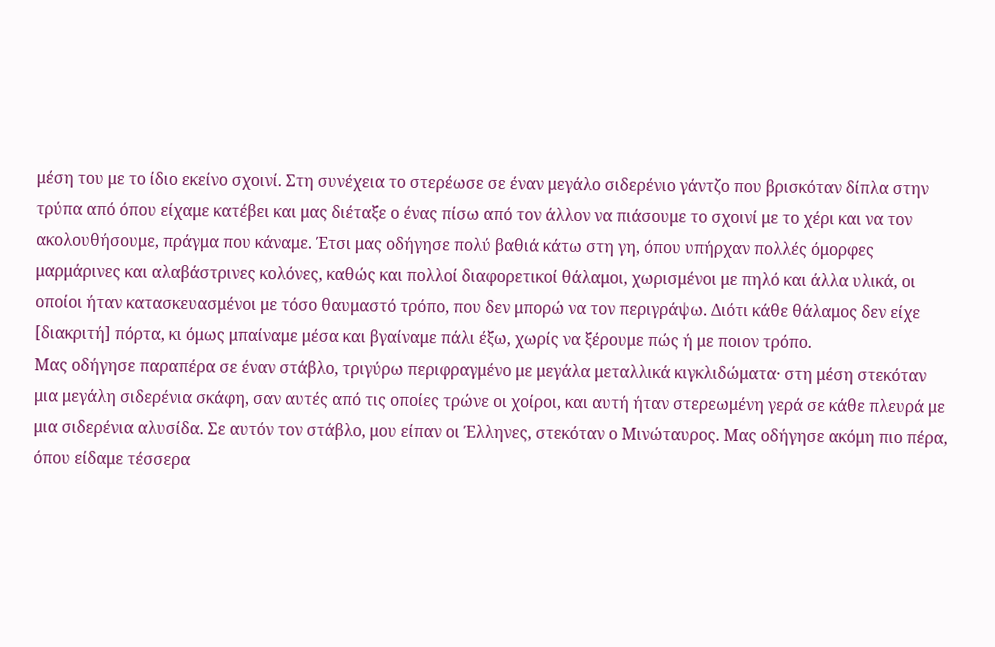μέση του με το ίδιο εκείνο σχοινί. Στη συνέχεια το στερέωσε σε έναν μεγάλο σιδερένιο γάντζο που βρισκόταν δίπλα στην τρύπα από όπου είχαμε κατέβει και μας διέταξε ο ένας πίσω από τον άλλον να πιάσουμε το σχοινί με το χέρι και να τον ακολουθήσουμε, πράγμα που κάναμε. Έτσι μας οδήγησε πολύ βαθιά κάτω στη γη, όπου υπήρχαν πολλές όμορφες μαρμάρινες και αλαβάστρινες κολόνες, καθώς και πολλοί διαφορετικοί θάλαμοι, χωρισμένοι με πηλό και άλλα υλικά, οι οποίοι ήταν κατασκευασμένοι με τόσο θαυμαστό τρόπο, που δεν μπορώ να τον περιγράψω. Διότι κάθε θάλαμος δεν είχε [διακριτή] πόρτα, κι όμως μπαίναμε μέσα και βγαίναμε πάλι έξω, χωρίς να ξέρουμε πώς ή με ποιον τρόπο.
Μας οδήγησε παραπέρα σε έναν στάβλο, τριγύρω περιφραγμένο με μεγάλα μεταλλικά κιγκλιδώματα· στη μέση στεκόταν μια μεγάλη σιδερένια σκάφη, σαν αυτές από τις οποίες τρώνε οι χοίροι, και αυτή ήταν στερεωμένη γερά σε κάθε πλευρά με μια σιδερένια αλυσίδα. Σε αυτόν τον στάβλο, μου είπαν οι Έλληνες, στεκόταν ο Μινώταυρος. Μας οδήγησε ακόμη πιο πέρα, όπου είδαμε τέσσερα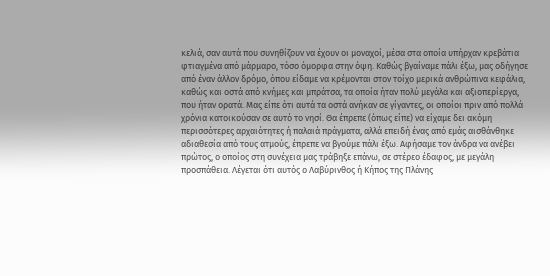κελιά, σαν αυτά που συνηθίζουν να έχουν οι μοναχοί, μέσα στα οποία υπήρχαν κρεβάτια φτιαγμένα από μάρμαρο, τόσο όμορφα στην όψη. Καθώς βγαίναμε πάλι έξω, μας οδήγησε από έναν άλλον δρόμο, όπου είδαμε να κρέμονται στον τοίχο μερικά ανθρώπινα κεφάλια, καθώς και οστά από κνήμες και μπράτσα, τα οποία ήταν πολύ μεγάλα και αξιοπερίεργα, που ήταν ορατά. Μας είπε ότι αυτά τα οστά ανήκαν σε γίγαντες, οι οποίοι πριν από πολλά χρόνια κατοικούσαν σε αυτό το νησί. Θα έπρεπε (όπως είπε) να είχαμε δει ακόμη περισσότερες αρχαιότητες ή παλαιά πράγματα, αλλά επειδή ένας από εμάς αισθάνθηκε αδιαθεσία από τους ατμούς, έπρεπε να βγούμε πάλι έξω. Αφήσαμε τον άνδρα να ανέβει πρώτος, ο οποίος στη συνέχεια μας τράβηξε επάνω, σε στέρεο έδαφος, με μεγάλη προσπάθεια. Λέγεται ότι αυτός ο Λαβύρινθος ή Κήπος της Πλάνης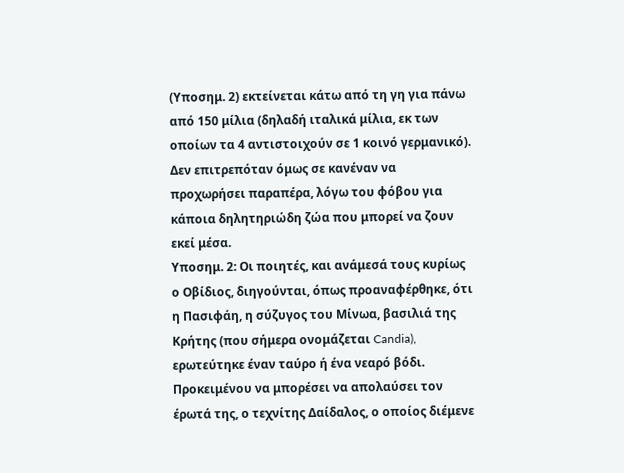(Υποσημ. 2) εκτείνεται κάτω από τη γη για πάνω από 150 μίλια (δηλαδή ιταλικά μίλια, εκ των οποίων τα 4 αντιστοιχούν σε 1 κοινό γερμανικό). Δεν επιτρεπόταν όμως σε κανέναν να προχωρήσει παραπέρα, λόγω του φόβου για κάποια δηλητηριώδη ζώα που μπορεί να ζουν εκεί μέσα.
Υποσημ. 2: Οι ποιητές, και ανάμεσά τους κυρίως ο Οβίδιος, διηγούνται, όπως προαναφέρθηκε, ότι η Πασιφάη, η σύζυγος του Μίνωα, βασιλιά της Κρήτης (που σήμερα ονομάζεται Candia), ερωτεύτηκε έναν ταύρο ή ένα νεαρό βόδι. Προκειμένου να μπορέσει να απολαύσει τον έρωτά της, ο τεχνίτης Δαίδαλος, ο οποίος διέμενε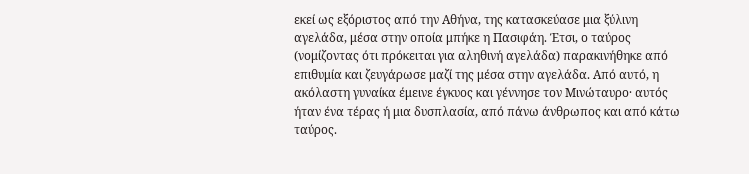εκεί ως εξόριστος από την Αθήνα, της κατασκεύασε μια ξύλινη αγελάδα, μέσα στην οποία μπήκε η Πασιφάη. Έτσι, ο ταύρος (νομίζοντας ότι πρόκειται για αληθινή αγελάδα) παρακινήθηκε από επιθυμία και ζευγάρωσε μαζί της μέσα στην αγελάδα. Από αυτό, η ακόλαστη γυναίκα έμεινε έγκυος και γέννησε τον Μινώταυρο· αυτός ήταν ένα τέρας ή μια δυσπλασία, από πάνω άνθρωπος και από κάτω ταύρος.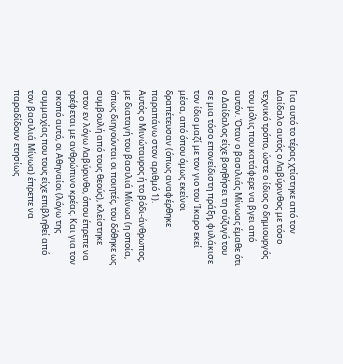Για αυτό το τέρας χτίστηκε από τον Δαίδαλο αυτός ο Λαβύρινθος με τόσο τεχνικό τρόπο, ώστε ο ίδιος ο δημιουργός του μόλις που κατάφερε να βγει από αυτόν. Όταν ο βασιλιάς Μίνωας έμαθε ότι ο Δαίδαλος είχε βοηθήσει τη σύζυγό του σε μια τόσο επονείδιστη πράξη, φυλάκισε τον ίδιο μαζί με τον γιο του Ίκαρο εκεί μέσα, από όπου όμως εκείνοι δραπέτευσαν (όπως αναφέρθηκε παραπάνω στον αριθμό 1).
Αυτός ο Μινώταυρος ή το βόδι-άνθρωπος, με διαταγή του βασιλιά Μίνωα (η οποία, όπως διηγούνται οι ποιητές, του δόθηκε ως συμβουλή από τους θεούς), κλείστηκε στον εν λόγω Λαβύρινθο, όπου έπρεπε να τρέφεται με ανθρώπινο κρέας. Και για τον σκοπό αυτό, οι Αθηναίοι (λόγω της συμμαχίας που τους είχε επιβληθεί από τον βασιλιά Μίνωα) έπρεπε να παραδίδουν ετησίως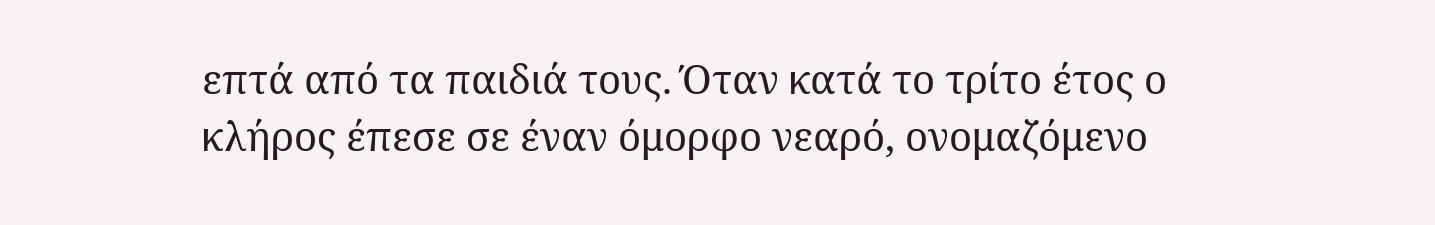επτά από τα παιδιά τους. Όταν κατά το τρίτο έτος ο κλήρος έπεσε σε έναν όμορφο νεαρό, ονομαζόμενο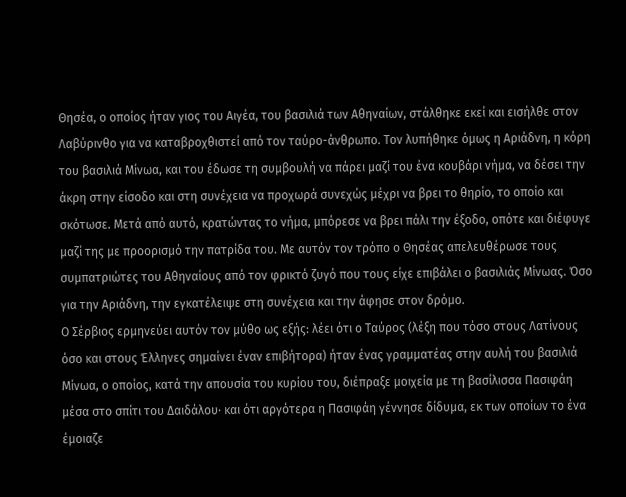Θησέα, ο οποίος ήταν γιος του Αιγέα, του βασιλιά των Αθηναίων, στάλθηκε εκεί και εισήλθε στον Λαβύρινθο για να καταβροχθιστεί από τον ταύρο-άνθρωπο. Τον λυπήθηκε όμως η Αριάδνη, η κόρη του βασιλιά Μίνωα, και του έδωσε τη συμβουλή να πάρει μαζί του ένα κουβάρι νήμα, να δέσει την άκρη στην είσοδο και στη συνέχεια να προχωρά συνεχώς μέχρι να βρει το θηρίο, το οποίο και σκότωσε. Μετά από αυτό, κρατώντας το νήμα, μπόρεσε να βρει πάλι την έξοδο, οπότε και διέφυγε μαζί της με προορισμό την πατρίδα του. Με αυτόν τον τρόπο ο Θησέας απελευθέρωσε τους συμπατριώτες του Αθηναίους από τον φρικτό ζυγό που τους είχε επιβάλει ο βασιλιάς Μίνωας. Όσο για την Αριάδνη, την εγκατέλειψε στη συνέχεια και την άφησε στον δρόμο.
Ο Σέρβιος ερμηνεύει αυτόν τον μύθο ως εξής: λέει ότι ο Ταύρος (λέξη που τόσο στους Λατίνους όσο και στους Έλληνες σημαίνει έναν επιβήτορα) ήταν ένας γραμματέας στην αυλή του βασιλιά Μίνωα, ο οποίος, κατά την απουσία του κυρίου του, διέπραξε μοιχεία με τη βασίλισσα Πασιφάη μέσα στο σπίτι του Δαιδάλου· και ότι αργότερα η Πασιφάη γέννησε δίδυμα, εκ των οποίων το ένα έμοιαζε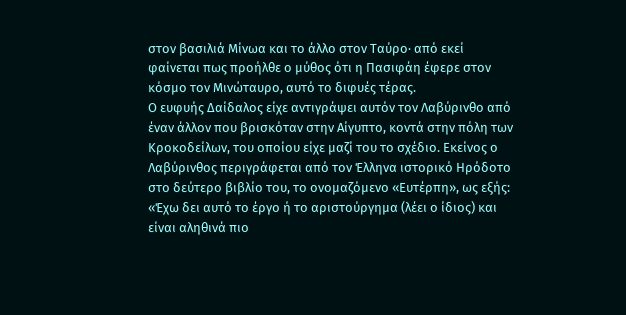στον βασιλιά Μίνωα και το άλλο στον Ταύρο· από εκεί φαίνεται πως προήλθε ο μύθος ότι η Πασιφάη έφερε στον κόσμο τον Μινώταυρο, αυτό το διφυές τέρας.
Ο ευφυής Δαίδαλος είχε αντιγράψει αυτόν τον Λαβύρινθο από έναν άλλον που βρισκόταν στην Αίγυπτο, κοντά στην πόλη των Κροκοδείλων, του οποίου είχε μαζί του το σχέδιο. Εκείνος ο Λαβύρινθος περιγράφεται από τον Έλληνα ιστορικό Ηρόδοτο στο δεύτερο βιβλίο του, το ονομαζόμενο «Ευτέρπη», ως εξής:
«Έχω δει αυτό το έργο ή το αριστούργημα (λέει ο ίδιος) και είναι αληθινά πιο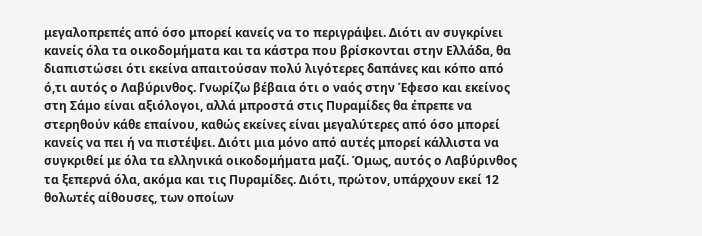μεγαλοπρεπές από όσο μπορεί κανείς να το περιγράψει. Διότι αν συγκρίνει κανείς όλα τα οικοδομήματα και τα κάστρα που βρίσκονται στην Ελλάδα, θα διαπιστώσει ότι εκείνα απαιτούσαν πολύ λιγότερες δαπάνες και κόπο από ό,τι αυτός ο Λαβύρινθος. Γνωρίζω βέβαια ότι ο ναός στην Έφεσο και εκείνος στη Σάμο είναι αξιόλογοι, αλλά μπροστά στις Πυραμίδες θα έπρεπε να στερηθούν κάθε επαίνου, καθώς εκείνες είναι μεγαλύτερες από όσο μπορεί κανείς να πει ή να πιστέψει. Διότι μια μόνο από αυτές μπορεί κάλλιστα να συγκριθεί με όλα τα ελληνικά οικοδομήματα μαζί. Όμως, αυτός ο Λαβύρινθος τα ξεπερνά όλα, ακόμα και τις Πυραμίδες. Διότι, πρώτον, υπάρχουν εκεί 12 θολωτές αίθουσες, των οποίων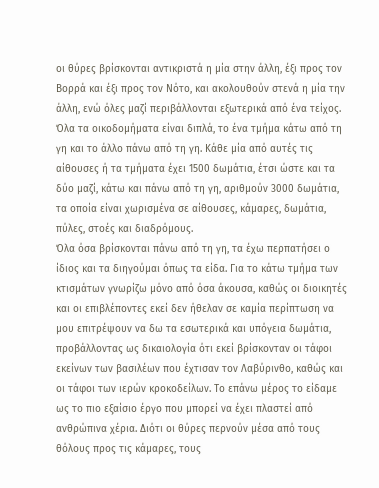οι θύρες βρίσκονται αντικριστά η μία στην άλλη, έξι προς τον Βορρά και έξι προς τον Νότο, και ακολουθούν στενά η μία την άλλη, ενώ όλες μαζί περιβάλλονται εξωτερικά από ένα τείχος. Όλα τα οικοδομήματα είναι διπλά, το ένα τμήμα κάτω από τη γη και το άλλο πάνω από τη γη. Κάθε μία από αυτές τις αίθουσες ή τα τμήματα έχει 1500 δωμάτια, έτσι ώστε και τα δύο μαζί, κάτω και πάνω από τη γη, αριθμούν 3000 δωμάτια, τα οποία είναι χωρισμένα σε αίθουσες, κάμαρες, δωμάτια, πύλες, στοές και διαδρόμους.
Όλα όσα βρίσκονται πάνω από τη γη, τα έχω περπατήσει ο ίδιος και τα διηγούμαι όπως τα είδα. Για το κάτω τμήμα των κτισμάτων γνωρίζω μόνο από όσα άκουσα, καθώς οι διοικητές και οι επιβλέποντες εκεί δεν ήθελαν σε καμία περίπτωση να μου επιτρέψουν να δω τα εσωτερικά και υπόγεια δωμάτια, προβάλλοντας ως δικαιολογία ότι εκεί βρίσκονταν οι τάφοι εκείνων των βασιλέων που έχτισαν τον Λαβύρινθο, καθώς και οι τάφοι των ιερών κροκοδείλων. Το επάνω μέρος το είδαμε ως το πιο εξαίσιο έργο που μπορεί να έχει πλαστεί από ανθρώπινα χέρια. Διότι οι θύρες περνούν μέσα από τους θόλους προς τις κάμαρες, τους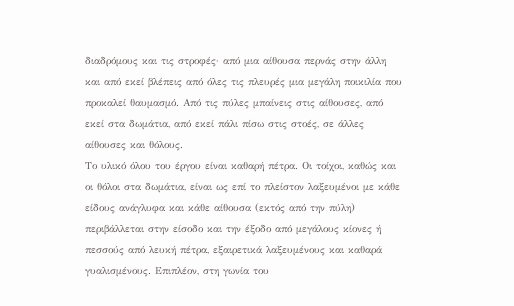διαδρόμους και τις στροφές· από μια αίθουσα περνάς στην άλλη και από εκεί βλέπεις από όλες τις πλευρές μια μεγάλη ποικιλία που προκαλεί θαυμασμό. Από τις πύλες μπαίνεις στις αίθουσες, από εκεί στα δωμάτια, από εκεί πάλι πίσω στις στοές, σε άλλες αίθουσες και θόλους.
Το υλικό όλου του έργου είναι καθαρή πέτρα. Οι τοίχοι, καθώς και οι θόλοι στα δωμάτια, είναι ως επί το πλείστον λαξευμένοι με κάθε είδους ανάγλυφα και κάθε αίθουσα (εκτός από την πύλη) περιβάλλεται στην είσοδο και την έξοδο από μεγάλους κίονες ή πεσσούς από λευκή πέτρα, εξαιρετικά λαξευμένους και καθαρά γυαλισμένους. Επιπλέον, στη γωνία του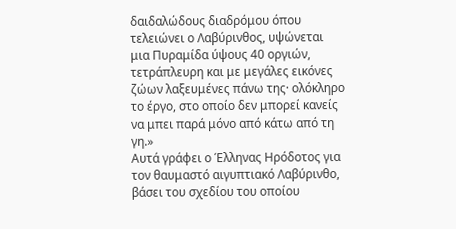δαιδαλώδους διαδρόμου όπου τελειώνει ο Λαβύρινθος, υψώνεται μια Πυραμίδα ύψους 40 οργιών, τετράπλευρη και με μεγάλες εικόνες ζώων λαξευμένες πάνω της· ολόκληρο το έργο, στο οποίο δεν μπορεί κανείς να μπει παρά μόνο από κάτω από τη γη.»
Αυτά γράφει ο Έλληνας Ηρόδοτος για τον θαυμαστό αιγυπτιακό Λαβύρινθο, βάσει του σχεδίου του οποίου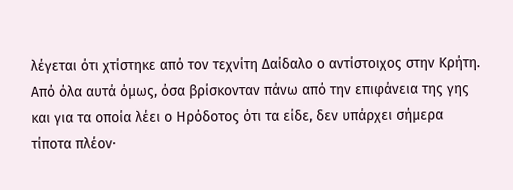λέγεται ότι χτίστηκε από τον τεχνίτη Δαίδαλο ο αντίστοιχος στην Κρήτη. Από όλα αυτά όμως, όσα βρίσκονταν πάνω από την επιφάνεια της γης και για τα οποία λέει ο Ηρόδοτος ότι τα είδε, δεν υπάρχει σήμερα τίποτα πλέον·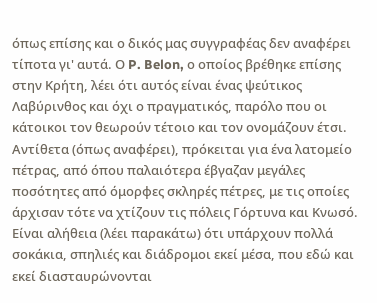όπως επίσης και ο δικός μας συγγραφέας δεν αναφέρει τίποτα γι' αυτά. Ο P. Belon, ο οποίος βρέθηκε επίσης στην Κρήτη, λέει ότι αυτός είναι ένας ψεύτικος Λαβύρινθος και όχι ο πραγματικός, παρόλο που οι κάτοικοι τον θεωρούν τέτοιο και τον ονομάζουν έτσι. Αντίθετα (όπως αναφέρει), πρόκειται για ένα λατομείο πέτρας, από όπου παλαιότερα έβγαζαν μεγάλες ποσότητες από όμορφες σκληρές πέτρες, με τις οποίες άρχισαν τότε να χτίζουν τις πόλεις Γόρτυνα και Κνωσό. Είναι αλήθεια (λέει παρακάτω) ότι υπάρχουν πολλά σοκάκια, σπηλιές και διάδρομοι εκεί μέσα, που εδώ και εκεί διασταυρώνονται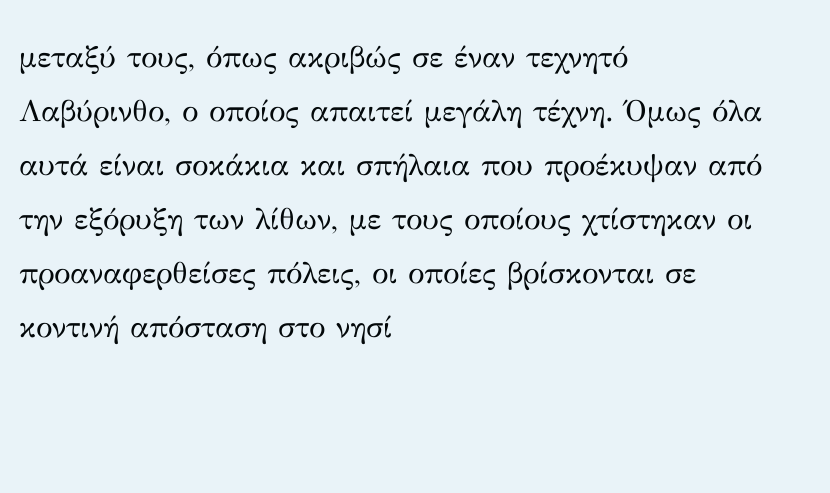μεταξύ τους, όπως ακριβώς σε έναν τεχνητό Λαβύρινθο, ο οποίος απαιτεί μεγάλη τέχνη. Όμως όλα αυτά είναι σοκάκια και σπήλαια που προέκυψαν από την εξόρυξη των λίθων, με τους οποίους χτίστηκαν οι προαναφερθείσες πόλεις, οι οποίες βρίσκονται σε κοντινή απόσταση στο νησί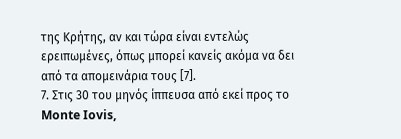της Κρήτης, αν και τώρα είναι εντελώς ερειπωμένες, όπως μπορεί κανείς ακόμα να δει από τα απομεινάρια τους [7].
7. Στις 30 του μηνός ίππευσα από εκεί προς το Monte Iovis,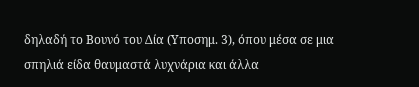δηλαδή το Βουνό του Δία (Υποσημ. 3), όπου μέσα σε μια σπηλιά είδα θαυμαστά λυχνάρια και άλλα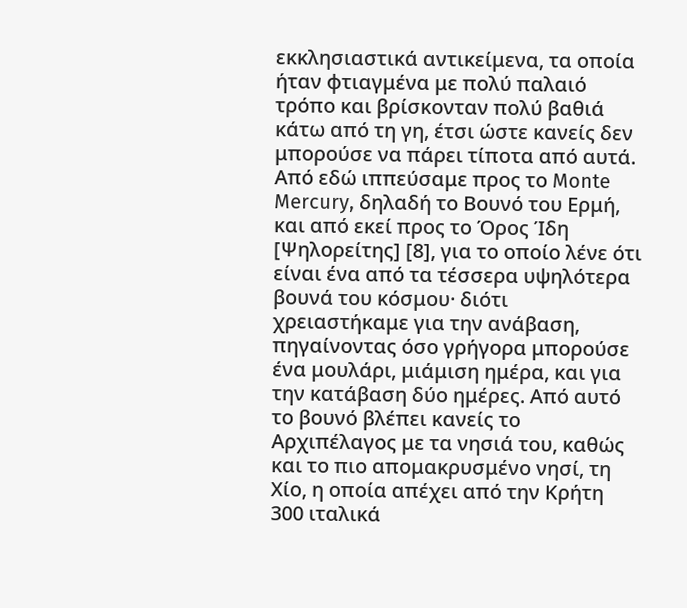εκκλησιαστικά αντικείμενα, τα οποία ήταν φτιαγμένα με πολύ παλαιό τρόπο και βρίσκονταν πολύ βαθιά κάτω από τη γη, έτσι ώστε κανείς δεν μπορούσε να πάρει τίποτα από αυτά. Από εδώ ιππεύσαμε προς το Monte Mercury, δηλαδή το Βουνό του Ερμή, και από εκεί προς το Όρος Ίδη [Ψηλορείτης] [8], για το οποίο λένε ότι είναι ένα από τα τέσσερα υψηλότερα βουνά του κόσμου· διότι χρειαστήκαμε για την ανάβαση, πηγαίνοντας όσο γρήγορα μπορούσε ένα μουλάρι, μιάμιση ημέρα, και για την κατάβαση δύο ημέρες. Από αυτό το βουνό βλέπει κανείς το Αρχιπέλαγος με τα νησιά του, καθώς και το πιο απομακρυσμένο νησί, τη Χίο, η οποία απέχει από την Κρήτη 300 ιταλικά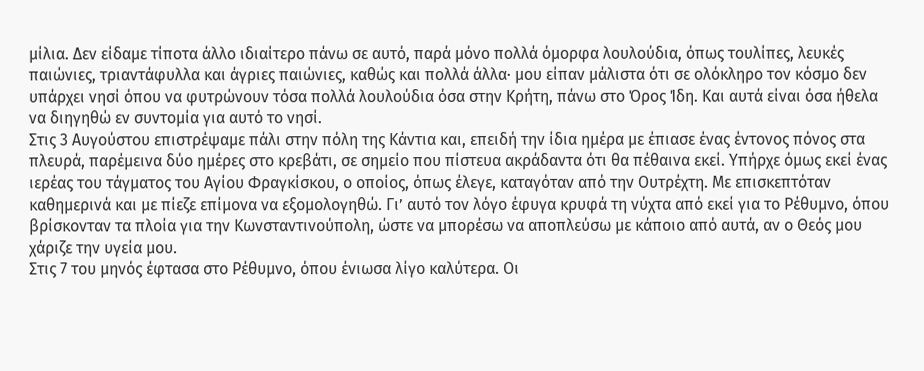μίλια. Δεν είδαμε τίποτα άλλο ιδιαίτερο πάνω σε αυτό, παρά μόνο πολλά όμορφα λουλούδια, όπως τουλίπες, λευκές παιώνιες, τριαντάφυλλα και άγριες παιώνιες, καθώς και πολλά άλλα· μου είπαν μάλιστα ότι σε ολόκληρο τον κόσμο δεν υπάρχει νησί όπου να φυτρώνουν τόσα πολλά λουλούδια όσα στην Κρήτη, πάνω στο Όρος Ίδη. Και αυτά είναι όσα ήθελα να διηγηθώ εν συντομία για αυτό το νησί.
Στις 3 Αυγούστου επιστρέψαμε πάλι στην πόλη της Κάντια και, επειδή την ίδια ημέρα με έπιασε ένας έντονος πόνος στα πλευρά, παρέμεινα δύο ημέρες στο κρεβάτι, σε σημείο που πίστευα ακράδαντα ότι θα πέθαινα εκεί. Υπήρχε όμως εκεί ένας ιερέας του τάγματος του Αγίου Φραγκίσκου, ο οποίος, όπως έλεγε, καταγόταν από την Ουτρέχτη. Με επισκεπτόταν καθημερινά και με πίεζε επίμονα να εξομολογηθώ. Γι’ αυτό τον λόγο έφυγα κρυφά τη νύχτα από εκεί για το Ρέθυμνο, όπου βρίσκονταν τα πλοία για την Κωνσταντινούπολη, ώστε να μπορέσω να αποπλεύσω με κάποιο από αυτά, αν ο Θεός μου χάριζε την υγεία μου.
Στις 7 του μηνός έφτασα στο Ρέθυμνο, όπου ένιωσα λίγο καλύτερα. Οι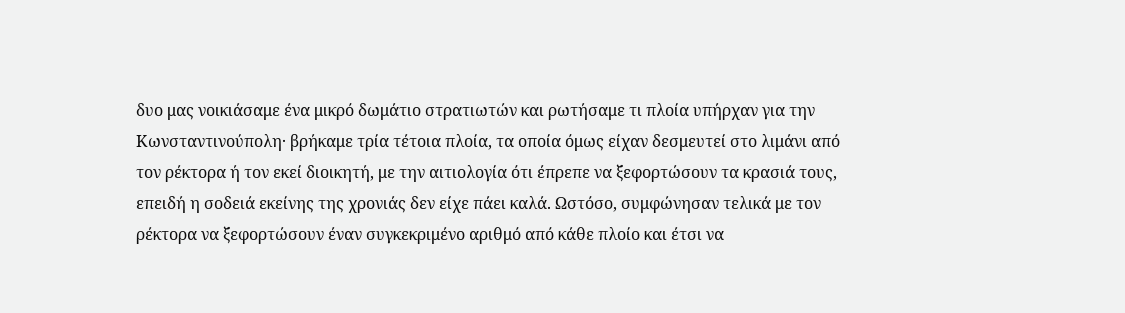δυο μας νοικιάσαμε ένα μικρό δωμάτιο στρατιωτών και ρωτήσαμε τι πλοία υπήρχαν για την Κωνσταντινούπολη· βρήκαμε τρία τέτοια πλοία, τα οποία όμως είχαν δεσμευτεί στο λιμάνι από τον ρέκτορα ή τον εκεί διοικητή, με την αιτιολογία ότι έπρεπε να ξεφορτώσουν τα κρασιά τους, επειδή η σοδειά εκείνης της χρονιάς δεν είχε πάει καλά. Ωστόσο, συμφώνησαν τελικά με τον ρέκτορα να ξεφορτώσουν έναν συγκεκριμένο αριθμό από κάθε πλοίο και έτσι να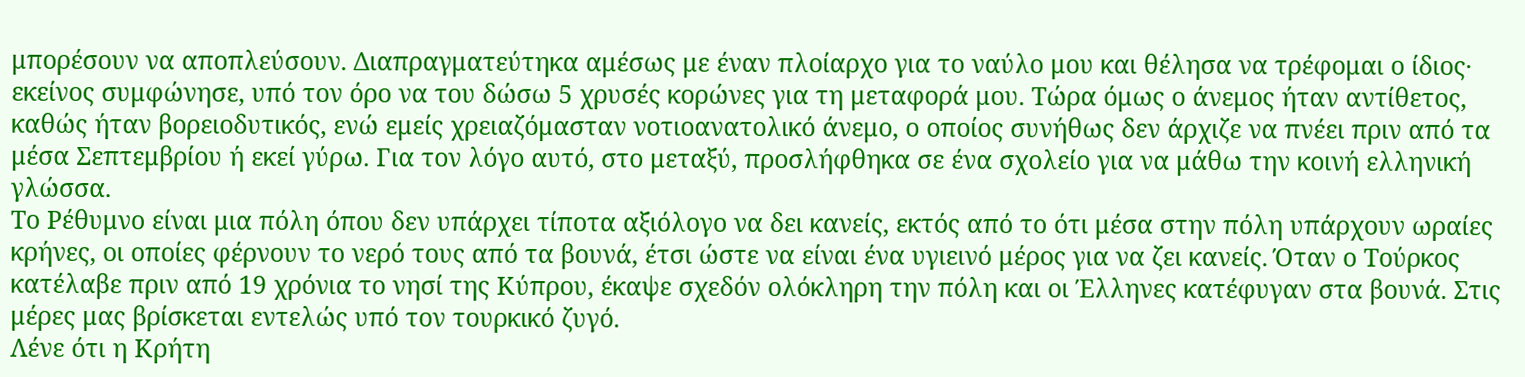μπορέσουν να αποπλεύσουν. Διαπραγματεύτηκα αμέσως με έναν πλοίαρχο για το ναύλο μου και θέλησα να τρέφομαι ο ίδιος· εκείνος συμφώνησε, υπό τον όρο να του δώσω 5 χρυσές κορώνες για τη μεταφορά μου. Τώρα όμως ο άνεμος ήταν αντίθετος, καθώς ήταν βορειοδυτικός, ενώ εμείς χρειαζόμασταν νοτιοανατολικό άνεμο, ο οποίος συνήθως δεν άρχιζε να πνέει πριν από τα μέσα Σεπτεμβρίου ή εκεί γύρω. Για τον λόγο αυτό, στο μεταξύ, προσλήφθηκα σε ένα σχολείο για να μάθω την κοινή ελληνική γλώσσα.
Το Ρέθυμνο είναι μια πόλη όπου δεν υπάρχει τίποτα αξιόλογο να δει κανείς, εκτός από το ότι μέσα στην πόλη υπάρχουν ωραίες κρήνες, οι οποίες φέρνουν το νερό τους από τα βουνά, έτσι ώστε να είναι ένα υγιεινό μέρος για να ζει κανείς. Όταν ο Τούρκος κατέλαβε πριν από 19 χρόνια το νησί της Κύπρου, έκαψε σχεδόν ολόκληρη την πόλη και οι Έλληνες κατέφυγαν στα βουνά. Στις μέρες μας βρίσκεται εντελώς υπό τον τουρκικό ζυγό.
Λένε ότι η Κρήτη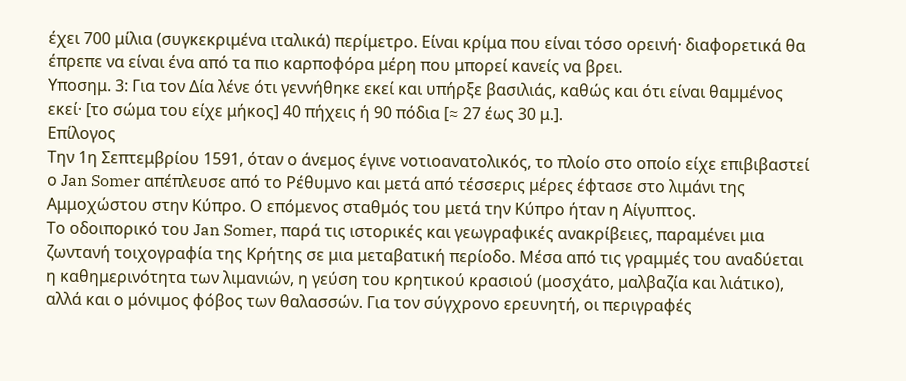έχει 700 μίλια (συγκεκριμένα ιταλικά) περίμετρο. Είναι κρίμα που είναι τόσο ορεινή· διαφορετικά θα έπρεπε να είναι ένα από τα πιο καρποφόρα μέρη που μπορεί κανείς να βρει.
Υποσημ. 3: Για τον Δία λένε ότι γεννήθηκε εκεί και υπήρξε βασιλιάς, καθώς και ότι είναι θαμμένος εκεί· [το σώμα του είχε μήκος] 40 πήχεις ή 90 πόδια [≈ 27 έως 30 μ.].
Επίλογος
Την 1η Σεπτεμβρίου 1591, όταν ο άνεμος έγινε νοτιοανατολικός, το πλοίο στο οποίο είχε επιβιβαστεί ο Jan Somer απέπλευσε από το Ρέθυμνο και μετά από τέσσερις μέρες έφτασε στο λιμάνι της Αμμοχώστου στην Κύπρο. Ο επόμενος σταθμός του μετά την Κύπρο ήταν η Αίγυπτος.
Το οδοιπορικό του Jan Somer, παρά τις ιστορικές και γεωγραφικές ανακρίβειες, παραμένει μια ζωντανή τοιχογραφία της Κρήτης σε μια μεταβατική περίοδο. Μέσα από τις γραμμές του αναδύεται η καθημερινότητα των λιμανιών, η γεύση του κρητικού κρασιού (μοσχάτο, μαλβαζία και λιάτικο), αλλά και ο μόνιμος φόβος των θαλασσών. Για τον σύγχρονο ερευνητή, οι περιγραφές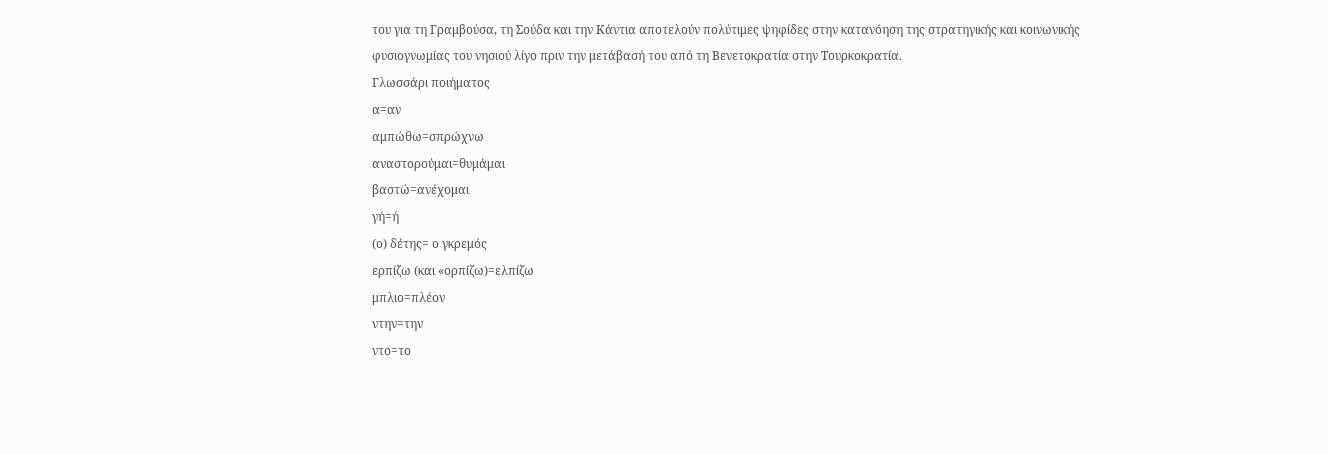του για τη Γραμβούσα, τη Σούδα και την Κάντια αποτελούν πολύτιμες ψηφίδες στην κατανόηση της στρατηγικής και κοινωνικής φυσιογνωμίας του νησιού λίγο πριν την μετάβασή του από τη Βενετοκρατία στην Τουρκοκρατία.
Γλωσσάρι ποιήματος
α=αν
αμπώθω=σπρώχνω
αναστορούμαι=θυμάμαι
βαστώ=ανέχομαι
γή=ή
(ο) δέτης= ο γκρεμός
ερπίζω (και «ορπίζω)=ελπίζω
μπλιο=πλέον
ντην=την
ντο=το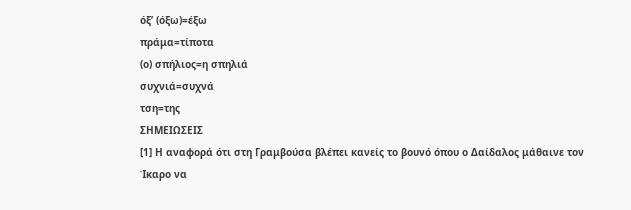όξ’ (όξω)=έξω
πράμα=τίποτα
(ο) σπήλιος=η σπηλιά
συχνιά=συχνά
τση=της
ΣΗΜΕΙΩΣΕΙΣ
[1] Η αναφορά ότι στη Γραμβούσα βλέπει κανείς το βουνό όπου ο Δαίδαλος μάθαινε τον Ίκαρο να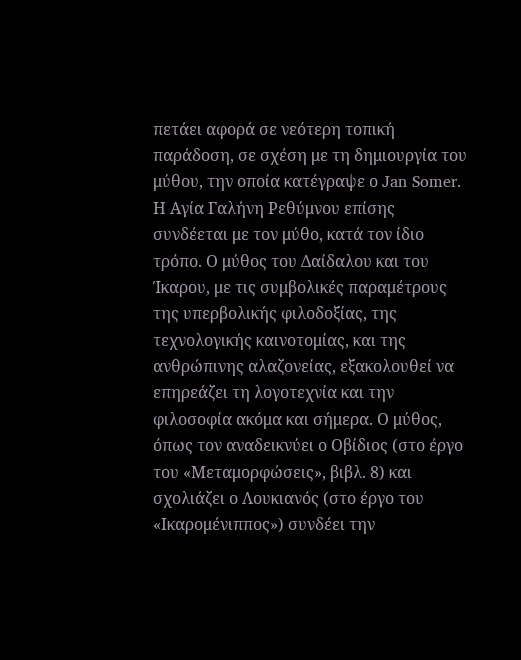πετάει αφορά σε νεότερη τοπική παράδοση, σε σχέση με τη δημιουργία του μύθου, την οποία κατέγραψε ο Jan Somer. Η Αγία Γαλήνη Ρεθύμνου επίσης συνδέεται με τον μύθο, κατά τον ίδιο τρόπο. Ο μύθος του Δαίδαλου και του Ίκαρου, με τις συμβολικές παραμέτρους της υπερβολικής φιλοδοξίας, της τεχνολογικής καινοτομίας, και της ανθρώπινης αλαζονείας, εξακολουθεί να επηρεάζει τη λογοτεχνία και την φιλοσοφία ακόμα και σήμερα. Ο μύθος, όπως τον αναδεικνύει ο Οβίδιος (στο έργο του «Μεταμορφώσεις», βιβλ. 8) και σχολιάζει ο Λουκιανός (στο έργο του «Ικαρομένιππος») συνδέει την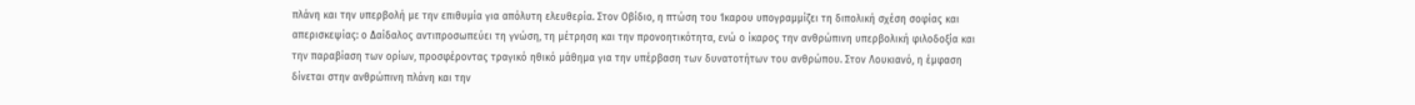πλάνη και την υπερβολή με την επιθυμία για απόλυτη ελευθερία. Στον Οβίδιο, η πτώση του Ίκαρου υπογραμμίζει τη διπολική σχέση σοφίας και απερισκεψίας: ο Δαίδαλος αντιπροσωπεύει τη γνώση, τη μέτρηση και την προνοητικότητα, ενώ ο ίκαρος την ανθρώπινη υπερβολική φιλοδοξία και την παραβίαση των ορίων, προσφέροντας τραγικό ηθικό μάθημα για την υπέρβαση των δυνατοτήτων του ανθρώπου. Στον Λουκιανό, η έμφαση δίνεται στην ανθρώπινη πλάνη και την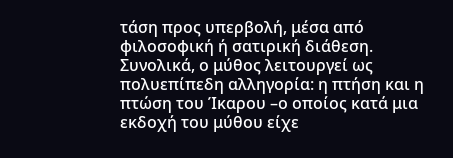τάση προς υπερβολή, μέσα από φιλοσοφική ή σατιρική διάθεση. Συνολικά, ο μύθος λειτουργεί ως πολυεπίπεδη αλληγορία: η πτήση και η πτώση του Ίκαρου –ο οποίος κατά μια εκδοχή του μύθου είχε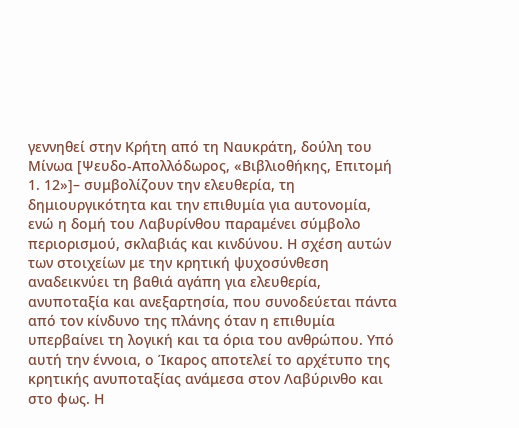γεννηθεί στην Κρήτη από τη Ναυκράτη, δούλη του Μίνωα [Ψευδο-Απολλόδωρος, «Βιβλιοθήκης, Επιτομή 1. 12»]– συμβολίζουν την ελευθερία, τη δημιουργικότητα και την επιθυμία για αυτονομία, ενώ η δομή του Λαβυρίνθου παραμένει σύμβολο περιορισμού, σκλαβιάς και κινδύνου. Η σχέση αυτών των στοιχείων με την κρητική ψυχοσύνθεση αναδεικνύει τη βαθιά αγάπη για ελευθερία, ανυποταξία και ανεξαρτησία, που συνοδεύεται πάντα από τον κίνδυνο της πλάνης όταν η επιθυμία υπερβαίνει τη λογική και τα όρια του ανθρώπου. Υπό αυτή την έννοια, ο Ίκαρος αποτελεί το αρχέτυπο της κρητικής ανυποταξίας ανάμεσα στον Λαβύρινθο και στο φως. Η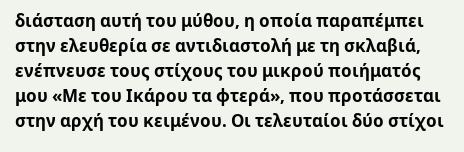διάσταση αυτή του μύθου, η οποία παραπέμπει στην ελευθερία σε αντιδιαστολή με τη σκλαβιά, ενέπνευσε τους στίχους του μικρού ποιήματός μου «Με του Ικάρου τα φτερά», που προτάσσεται στην αρχή του κειμένου. Οι τελευταίοι δύο στίχοι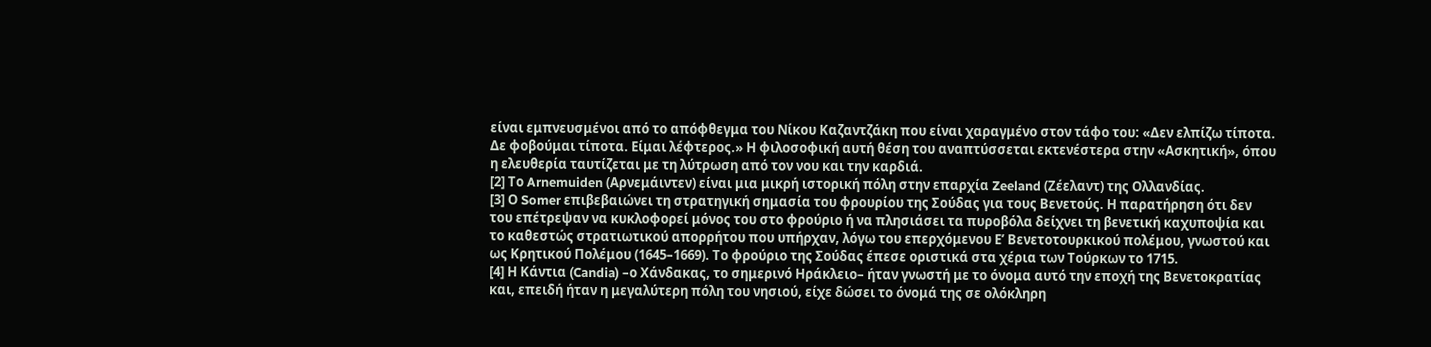είναι εμπνευσμένοι από το απόφθεγμα του Νίκου Καζαντζάκη που είναι χαραγμένο στον τάφο του: «Δεν ελπίζω τίποτα. Δε φοβούμαι τίποτα. Είμαι λέφτερος.» Η φιλοσοφική αυτή θέση του αναπτύσσεται εκτενέστερα στην «Ασκητική», όπου η ελευθερία ταυτίζεται με τη λύτρωση από τον νου και την καρδιά.
[2] Το Arnemuiden (Αρνεμάιντεν) είναι μια μικρή ιστορική πόλη στην επαρχία Zeeland (Ζέελαντ) της Ολλανδίας.
[3] Ο Somer επιβεβαιώνει τη στρατηγική σημασία του φρουρίου της Σούδας για τους Βενετούς. Η παρατήρηση ότι δεν του επέτρεψαν να κυκλοφορεί μόνος του στο φρούριο ή να πλησιάσει τα πυροβόλα δείχνει τη βενετική καχυποψία και το καθεστώς στρατιωτικού απορρήτου που υπήρχαν, λόγω του επερχόμενου Ε’ Βενετοτουρκικού πολέμου, γνωστού και ως Κρητικού Πολέμου (1645–1669). Το φρούριο της Σούδας έπεσε οριστικά στα χέρια των Τούρκων το 1715.
[4] Η Κάντια (Candia) –ο Χάνδακας, το σημερινό Ηράκλειο– ήταν γνωστή με το όνομα αυτό την εποχή της Βενετοκρατίας και, επειδή ήταν η μεγαλύτερη πόλη του νησιού, είχε δώσει το όνομά της σε ολόκληρη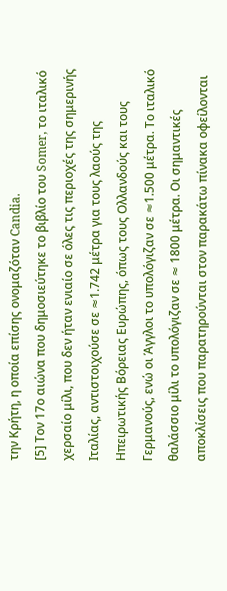την Κρήτη, η οποία επίσης ονομαζόταν Candia.
[5] Τον 17ο αιώνα που δημοσιεύτηκε το βιβλίο του Somer, το ιταλικό χερσαίο μίλι, που δεν ήταν ενιαίο σε όλες τις περιοχές της σημερινής Ιταλίας, αντιστοιχούσε σε ≈1.742 μέτρα για τους λαούς της Ηπειρωτικής Βόρειας Ευρώπης, όπως τους Ολλανδούς και τους Γερμανούς, ενώ οι Άγγλοι το υπολόγιζαν σε ≈1.500 μέτρα. Το ιταλικό θαλάσσιο μίλι το υπολόγιζαν σε ≈ 1800 μέτρα. Οι σημαντικές αποκλίσεις που παρατηρούνται στον παρακάτω πίνακα οφείλονται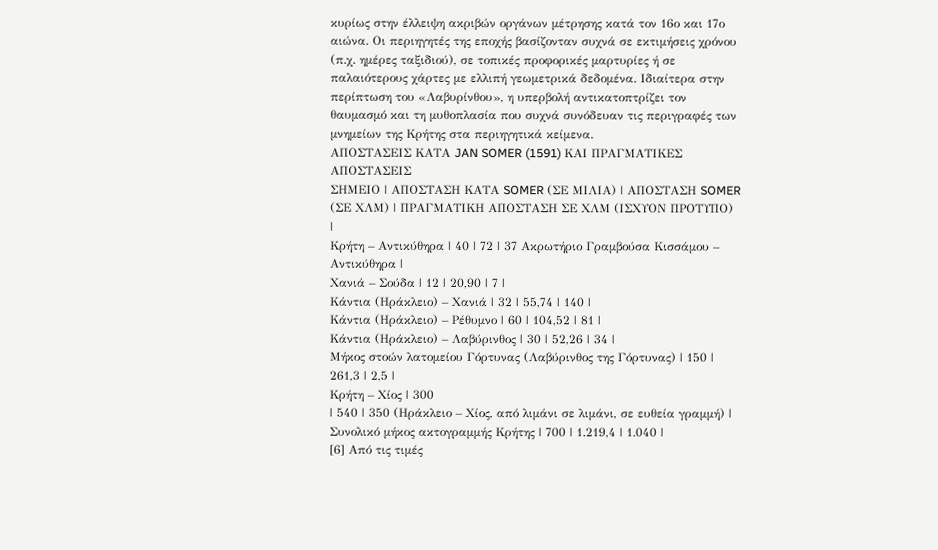κυρίως στην έλλειψη ακριβών οργάνων μέτρησης κατά τον 16ο και 17ο αιώνα. Οι περιηγητές της εποχής βασίζονταν συχνά σε εκτιμήσεις χρόνου (π.χ. ημέρες ταξιδιού), σε τοπικές προφορικές μαρτυρίες ή σε παλαιότερους χάρτες με ελλιπή γεωμετρικά δεδομένα. Ιδιαίτερα στην περίπτωση του «Λαβυρίνθου», η υπερβολή αντικατοπτρίζει τον θαυμασμό και τη μυθοπλασία που συχνά συνόδευαν τις περιγραφές των μνημείων της Κρήτης στα περιηγητικά κείμενα.
ΑΠΟΣΤΑΣΕΙΣ ΚΑΤΑ JAN SOMER (1591) ΚΑΙ ΠΡΑΓΜΑΤΙΚΕΣ ΑΠΟΣΤΑΣΕΙΣ
ΣΗΜΕΙΟ | ΑΠΟΣΤΑΣΗ ΚΑΤΑ SOMER (ΣΕ ΜΙΛΙΑ) | ΑΠΟΣΤΑΣΗ SOMER (ΣΕ ΧΛΜ) | ΠΡΑΓΜΑΤΙΚΗ ΑΠΟΣΤΑΣΗ ΣΕ ΧΛΜ (ΙΣΧΥΟΝ ΠΡΟΤΥΠΟ)
|
Κρήτη – Αντικύθηρα | 40 | 72 | 37 Ακρωτήριο Γραμβούσα Κισσάμου – Αντικύθηρα |
Χανιά – Σούδα | 12 | 20,90 | 7 |
Κάντια (Ηράκλειο) – Χανιά | 32 | 55,74 | 140 |
Κάντια (Ηράκλειο) – Ρέθυμνο | 60 | 104,52 | 81 |
Κάντια (Ηράκλειο) – Λαβύρινθος | 30 | 52,26 | 34 |
Μήκος στοών λατομείου Γόρτυνας (Λαβύρινθος της Γόρτυνας) | 150 | 261,3 | 2,5 |
Κρήτη – Χίος | 300
| 540 | 350 (Ηράκλειο – Χίος, από λιμάνι σε λιμάνι, σε ευθεία γραμμή) |
Συνολικό μήκος ακτογραμμής Κρήτης | 700 | 1.219,4 | 1.040 |
[6] Από τις τιμές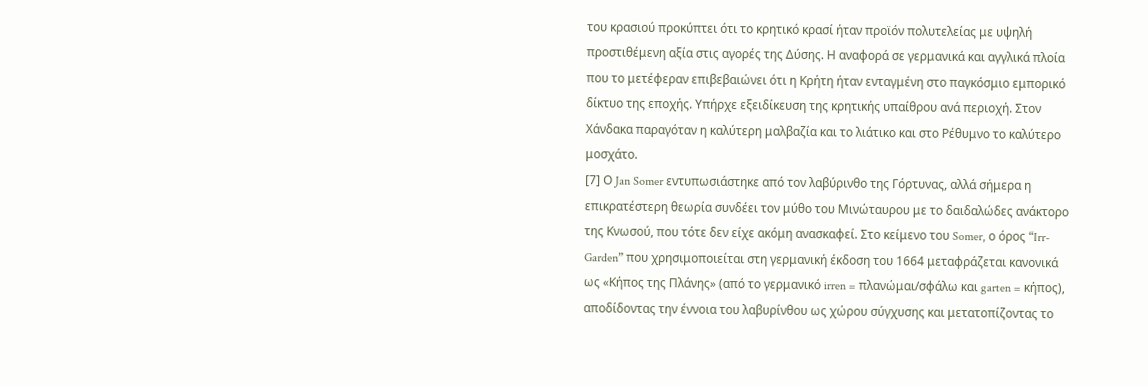του κρασιού προκύπτει ότι το κρητικό κρασί ήταν προϊόν πολυτελείας με υψηλή προστιθέμενη αξία στις αγορές της Δύσης. Η αναφορά σε γερμανικά και αγγλικά πλοία που το μετέφεραν επιβεβαιώνει ότι η Κρήτη ήταν ενταγμένη στο παγκόσμιο εμπορικό δίκτυο της εποχής. Υπήρχε εξειδίκευση της κρητικής υπαίθρου ανά περιοχή. Στον Χάνδακα παραγόταν η καλύτερη μαλβαζία και το λιάτικο και στο Ρέθυμνο το καλύτερο μοσχάτο.
[7] Ο Jan Somer εντυπωσιάστηκε από τον λαβύρινθο της Γόρτυνας, αλλά σήμερα η επικρατέστερη θεωρία συνδέει τον μύθο του Μινώταυρου με το δαιδαλώδες ανάκτορο της Κνωσού, που τότε δεν είχε ακόμη ανασκαφεί. Στο κείμενο του Somer, ο όρος “Irr-Garden” που χρησιμοποιείται στη γερμανική έκδοση του 1664 μεταφράζεται κανονικά ως «Κήπος της Πλάνης» (από το γερμανικό irren = πλανώμαι/σφάλω και garten = κήπος), αποδίδοντας την έννοια του λαβυρίνθου ως χώρου σύγχυσης και μετατοπίζοντας το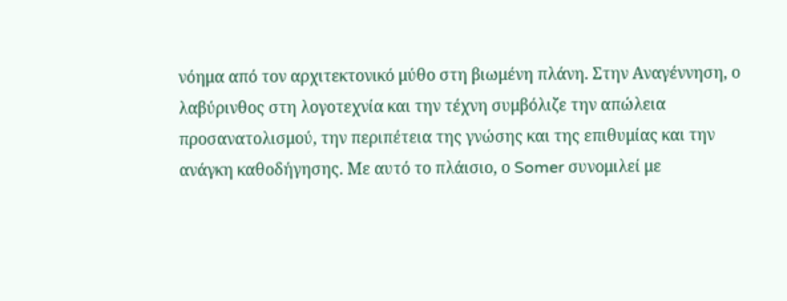νόημα από τον αρχιτεκτονικό μύθο στη βιωμένη πλάνη. Στην Αναγέννηση, ο λαβύρινθος στη λογοτεχνία και την τέχνη συμβόλιζε την απώλεια προσανατολισμού, την περιπέτεια της γνώσης και της επιθυμίας και την ανάγκη καθοδήγησης. Με αυτό το πλάισιο, ο Somer συνομιλεί με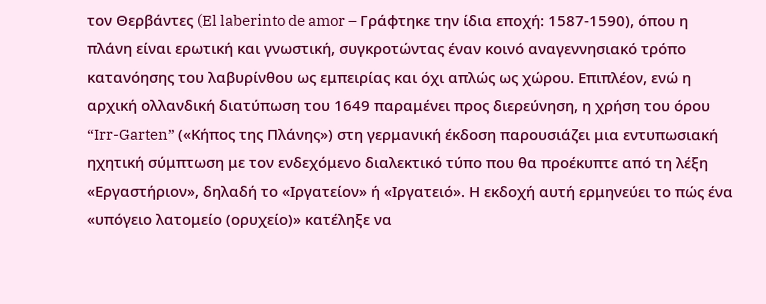τον Θερβάντες (El laberinto de amor – Γράφτηκε την ίδια εποχή: 1587-1590), όπου η πλάνη είναι ερωτική και γνωστική, συγκροτώντας έναν κοινό αναγεννησιακό τρόπο κατανόησης του λαβυρίνθου ως εμπειρίας και όχι απλώς ως χώρου. Επιπλέον, ενώ η αρχική ολλανδική διατύπωση του 1649 παραμένει προς διερεύνηση, η χρήση του όρου “Irr-Garten” («Κήπος της Πλάνης») στη γερμανική έκδοση παρουσιάζει μια εντυπωσιακή ηχητική σύμπτωση με τον ενδεχόμενο διαλεκτικό τύπο που θα προέκυπτε από τη λέξη «Εργαστήριον», δηλαδή το «Ιργατείον» ή «Ιργατειό». Η εκδοχή αυτή ερμηνεύει το πώς ένα «υπόγειο λατομείο (ορυχείο)» κατέληξε να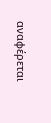αναφέρεται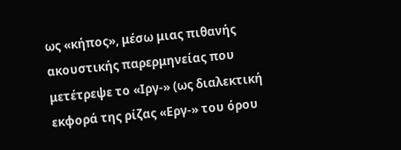ως «κήπος», μέσω μιας πιθανής ακουστικής παρερμηνείας που μετέτρεψε το «Ιργ-» (ως διαλεκτική εκφορά της ρίζας «Εργ-» του όρου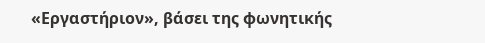«Εργαστήριον», βάσει της φωνητικής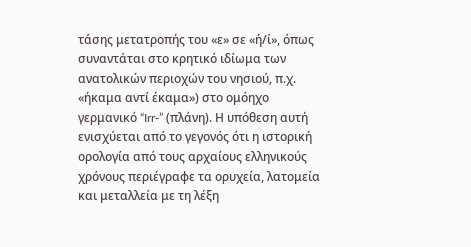τάσης μετατροπής του «ε» σε «ή/ί», όπως συναντάται στο κρητικό ιδίωμα των ανατολικών περιοχών του νησιού, π.χ. «ήκαμα αντί έκαμα») στο ομόηχο γερμανικό “Irr-” (πλάνη). Η υπόθεση αυτή ενισχύεται από το γεγονός ότι η ιστορική ορολογία από τους αρχαίους ελληνικούς χρόνους περιέγραφε τα ορυχεία, λατομεία και μεταλλεία με τη λέξη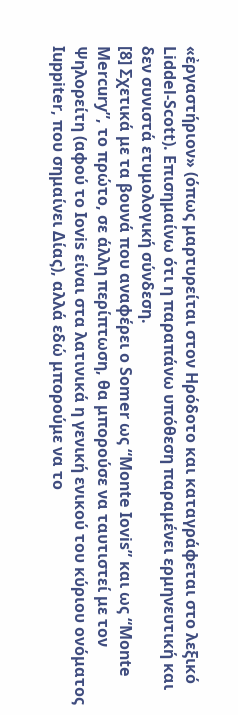«ἐργαστήριον» (όπως μαρτυρείται στον Ηρόδοτο και καταγράφεται στο λεξικό Liddel-Scott). Επισημαίνω ότι η παραπάνω υπόθεση παραμένει ερμηνευτική και δεν συνιστά ετυμολογική σύνδεση.
[8] Σχετικά με τα βουνά που αναφέρει o Somer ως “Monte Iovis” και ως “Monte Mercury”, το πρώτο, σε άλλη περίπτωση, θα μπορούσε να ταυτιστεί με τον Ψηλορείτη (αφού το Iovis είναι στα λατινικά η γενική ενικού του κύριου ονόματος Iuppiter, που σημαίνει Δίας), αλλά εδώ μπορούμε να το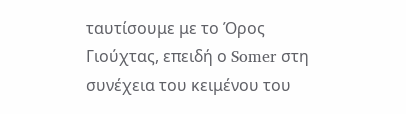ταυτίσουμε με το Όρος Γιούχτας, επειδή ο Somer στη συνέχεια του κειμένου του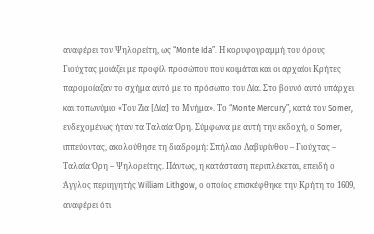αναφέρει τον Ψηλορείτη, ως “Monte Ida”. Η κορυφογραμμή του όρους Γιούχτας μοιάζει με προφίλ προσώπου που κοιμάται και οι αρχαίοι Κρήτες παρομοίαζαν το σχήμα αυτό με το πρόσωπο του Δία. Στο βουνό αυτό υπάρχει και τοπωνύμιο «Του Ζια [Δία] το Μνήμα». Το “Monte Mercury”, κατά τον Somer, ενδεχομένως ήταν τα Ταλαία Όρη. Σύμφωνα με αυτή την εκδοχή, ο Somer, ιππεύοντας, ακολούθησε τη διαδρομή: Σπήλαιο Λαβυρίνθου – Γιούχτας – Ταλαία Όρη – Ψηλορείτης. Πάντως, η κατάσταση περιπλέκεται, επειδή ο Άγγλος περιηγητής William Lithgow, ο οποίος επισκέφθηκε την Κρήτη το 1609, αναφέρει ότι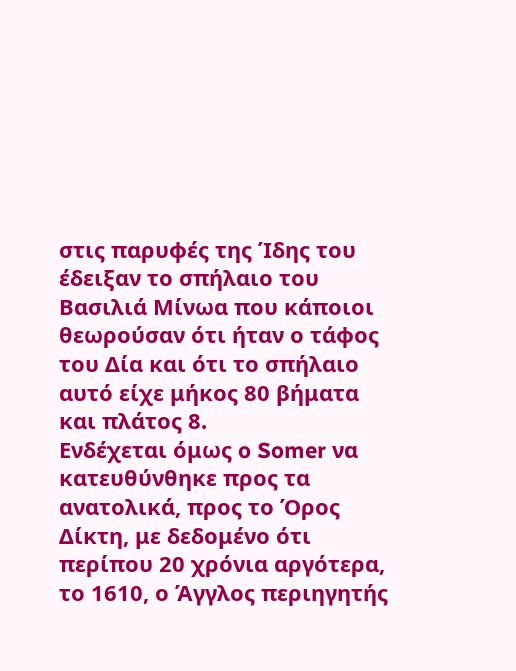στις παρυφές της Ίδης του έδειξαν το σπήλαιο του Βασιλιά Μίνωα που κάποιοι θεωρούσαν ότι ήταν ο τάφος του Δία και ότι το σπήλαιο αυτό είχε μήκος 80 βήματα και πλάτος 8.
Ενδέχεται όμως o Somer να κατευθύνθηκε προς τα ανατολικά, προς το Όρος Δίκτη, με δεδομένο ότι περίπου 20 χρόνια αργότερα, το 1610, ο Άγγλος περιηγητής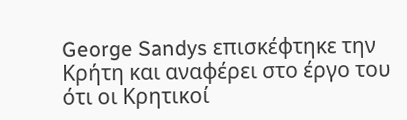George Sandys επισκέφτηκε την Κρήτη και αναφέρει στο έργο του ότι οι Κρητικοί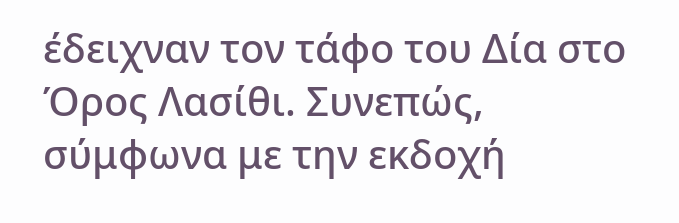έδειχναν τον τάφο του Δία στο Όρος Λασίθι. Συνεπώς, σύμφωνα με την εκδοχή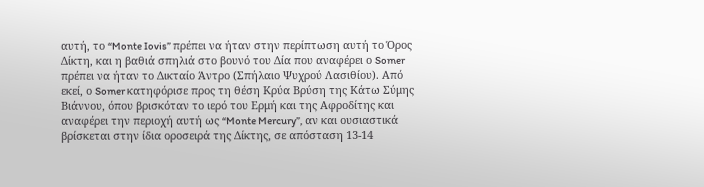αυτή, το “Monte Iovis” πρέπει να ήταν στην περίπτωση αυτή το Όρος Δίκτη, και η βαθιά σπηλιά στο βουνό του Δία που αναφέρει ο Somer πρέπει να ήταν το Δικταίο Άντρο (Σπήλαιο Ψυχρού Λασιθίου). Από εκεί, ο Somer κατηφόρισε προς τη θέση Κρύα Βρύση της Κάτω Σύμης Βιάννου, όπου βρισκόταν το ιερό του Ερμή και της Αφροδίτης και αναφέρει την περιοχή αυτή ως “Monte Mercury”, αν και ουσιαστικά βρίσκεται στην ίδια οροσειρά της Δίκτης, σε απόσταση 13-14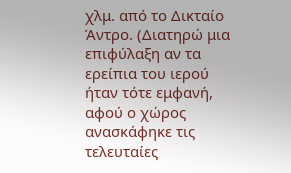χλμ. από το Δικταίο Άντρο. (Διατηρώ μια επιφύλαξη αν τα ερείπια του ιερού ήταν τότε εμφανή, αφού ο χώρος ανασκάφηκε τις τελευταίες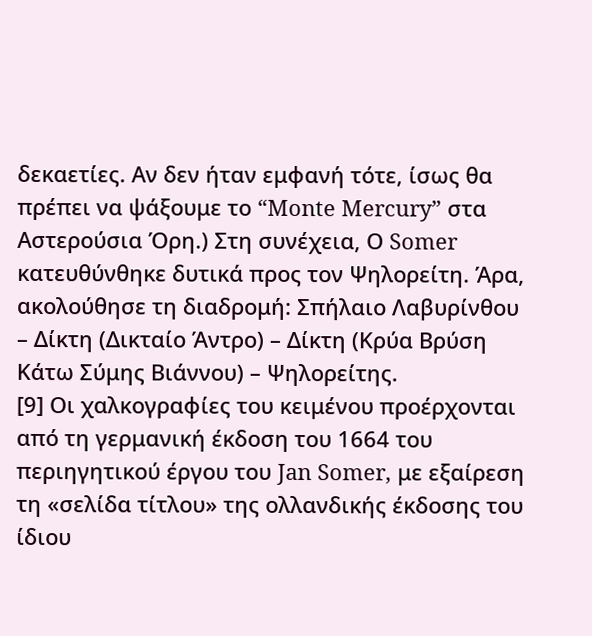δεκαετίες. Αν δεν ήταν εμφανή τότε, ίσως θα πρέπει να ψάξουμε το “Monte Mercury” στα Αστερούσια Όρη.) Στη συνέχεια, Ο Somer κατευθύνθηκε δυτικά προς τον Ψηλορείτη. Άρα, ακολούθησε τη διαδρομή: Σπήλαιο Λαβυρίνθου – Δίκτη (Δικταίο Άντρο) – Δίκτη (Κρύα Βρύση Κάτω Σύμης Βιάννου) – Ψηλορείτης.
[9] Οι χαλκογραφίες του κειμένου προέρχονται από τη γερμανική έκδοση του 1664 του περιηγητικού έργου του Jan Somer, με εξαίρεση τη «σελίδα τίτλου» της ολλανδικής έκδοσης του ίδιου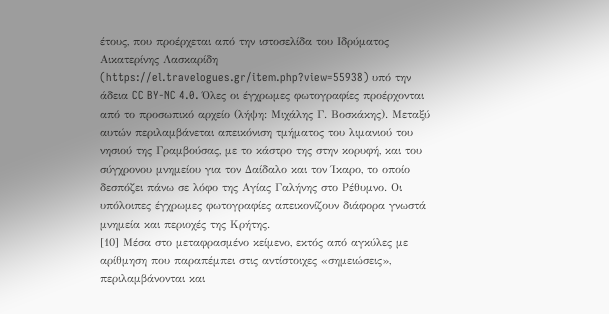έτους, που προέρχεται από την ιστοσελίδα του Ιδρύματος Αικατερίνης Λασκαρίδη (https://el.travelogues.gr/item.php?view=55938) υπό την άδεια CC BY-NC 4.0. Όλες οι έγχρωμες φωτογραφίες προέρχονται από το προσωπικό αρχείο (λήψη: Μιχάλης Γ. Βοσκάκης). Μεταξύ αυτών περιλαμβάνεται απεικόνιση τμήματος του λιμανιού του νησιού της Γραμβούσας, με το κάστρο της στην κορυφή, και του σύγχρονου μνημείου για τον Δαίδαλο και τον Ίκαρο, το οποίο δεσπόζει πάνω σε λόφο της Αγίας Γαλήνης στο Ρέθυμνο. Οι υπόλοιπες έγχρωμες φωτογραφίες απεικονίζουν διάφορα γνωστά μνημεία και περιοχές της Κρήτης.
[10] Μέσα στο μεταφρασμένο κείμενο, εκτός από αγκύλες με αρίθμηση που παραπέμπει στις αντίστοιχες «σημειώσεις», περιλαμβάνονται και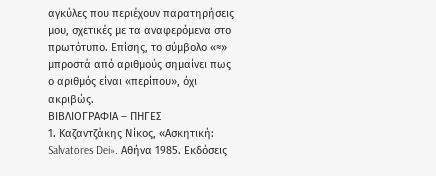αγκύλες που περιέχουν παρατηρήσεις μου, σχετικές με τα αναφερόμενα στο πρωτότυπο. Επίσης, το σύμβολο «≈» μπροστά από αριθμούς σημαίνει πως ο αριθμός είναι «περίπου», όχι ακριβώς.
ΒΙΒΛΙΟΓΡΑΦΙΑ – ΠΗΓΕΣ
1. Καζαντζάκης Νίκος, «Ασκητική: Salvatores Dei». Αθήνα 1985. Εκδόσεις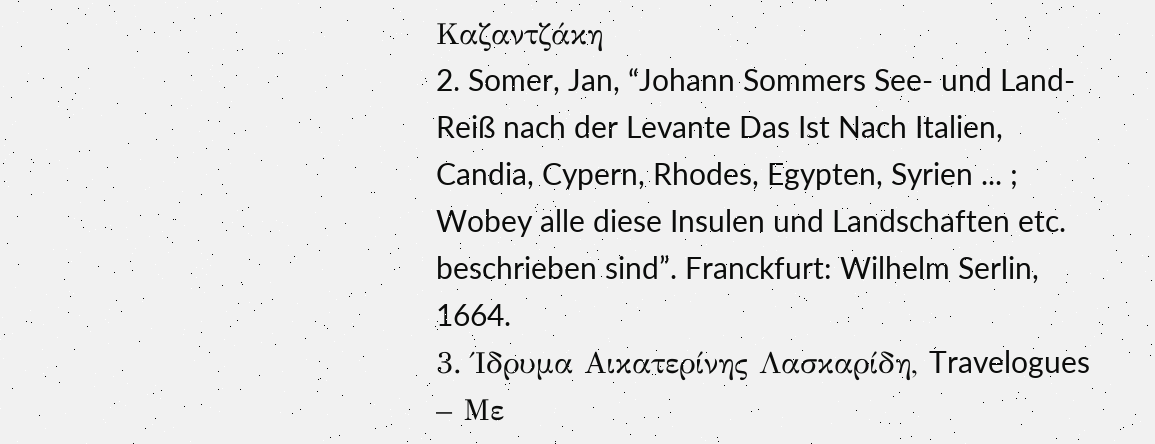Καζαντζάκη
2. Somer, Jan, “Johann Sommers See- und Land-Reiß nach der Levante Das Ist Nach Italien, Candia, Cypern, Rhodes, Egypten, Syrien ... ; Wobey alle diese Insulen und Landschaften etc. beschrieben sind”. Franckfurt: Wilhelm Serlin, 1664.
3. Ίδρυμα Αικατερίνης Λασκαρίδη, Travelogues – Με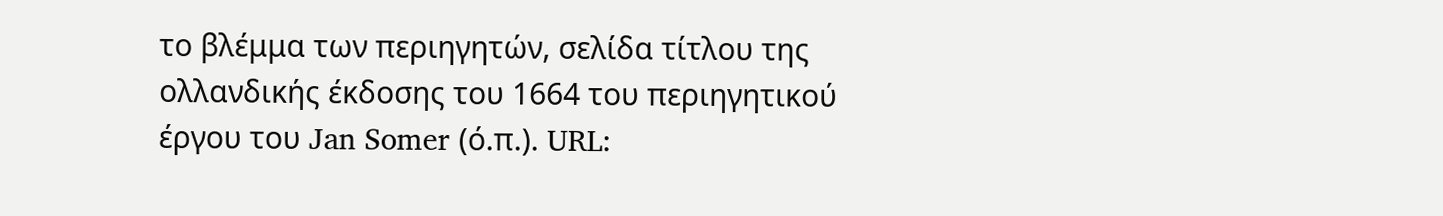το βλέμμα των περιηγητών, σελίδα τίτλου της ολλανδικής έκδοσης του 1664 του περιηγητικού έργου του Jan Somer (ό.π.). URL: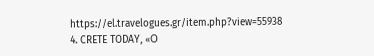https://el.travelogues.gr/item.php?view=55938
4. CRETE TODAY, «Ο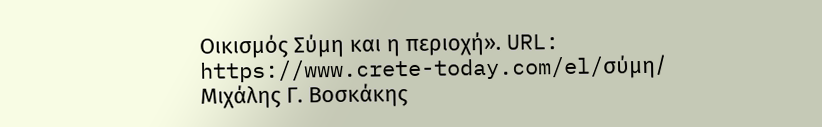Οικισμός Σύμη και η περιοχή». URL: https://www.crete-today.com/el/σύμη/
Μιχάλης Γ. Βοσκάκης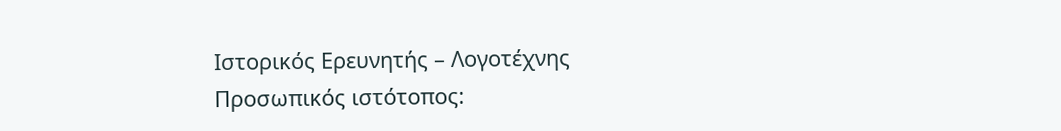Ιστορικός Ερευνητής – Λογοτέχνης
Προσωπικός ιστότοπος: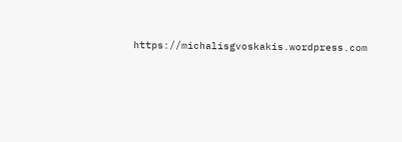https://michalisgvoskakis.wordpress.com